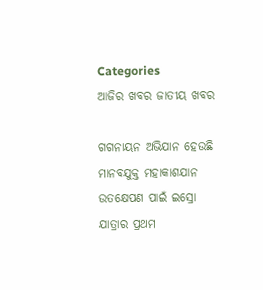Categories
ଆଜିର ଖବର ଜାତୀୟ ଖବର

ଗଗନାୟନ ଅଭିଯାନ ହେଉଛି ମାନବଯୁକ୍ତ ମହାକାଶଯାନ ଉତକ୍ଷେପଣ ପାଇଁ ଇସ୍ରୋ ଯାତ୍ରାର ପ୍ରଥମ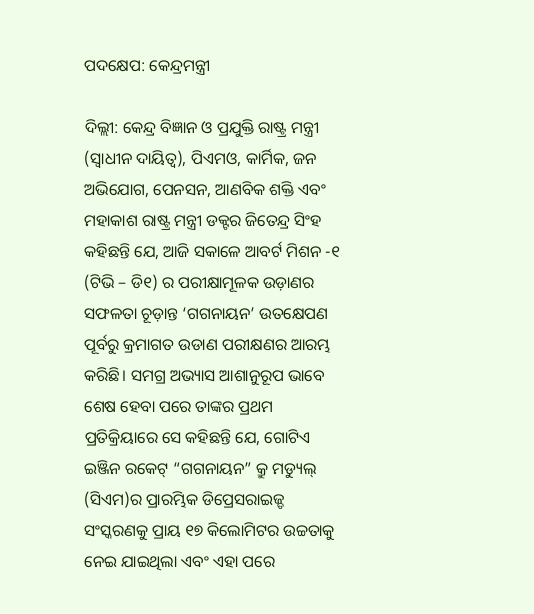ପଦକ୍ଷେପ: କେନ୍ଦ୍ରମନ୍ତ୍ରୀ

ଦିଲ୍ଲୀ: କେନ୍ଦ୍ର ବିଜ୍ଞାନ ଓ ପ୍ରଯୁକ୍ତି ରାଷ୍ଟ୍ର ମନ୍ତ୍ରୀ (ସ୍ୱାଧୀନ ଦାୟିତ୍ୱ), ପିଏମଓ, କାର୍ମିକ, ଜନ ଅଭିଯୋଗ, ପେନସନ, ଆଣବିକ ଶକ୍ତି ଏବଂ ମହାକାଶ ରାଷ୍ଟ୍ର ମନ୍ତ୍ରୀ ଡକ୍ଟର ଜିତେନ୍ଦ୍ର ସିଂହ କହିଛନ୍ତି ଯେ, ଆଜି ସକାଳେ ଆବର୍ଟ ମିଶନ -୧ (ଟିଭି – ଡି୧) ର ପରୀକ୍ଷାମୂଳକ ଉଡ଼ାଣର ସଫଳତା ଚୂଡ଼ାନ୍ତ ‘ଗଗନାୟନ’ ଉତକ୍ଷେପଣ ପୂର୍ବରୁ କ୍ରମାଗତ ଉଡାଣ ପରୀକ୍ଷଣର ଆରମ୍ଭ କରିଛି। ସମଗ୍ର ଅଭ୍ୟାସ ଆଶାନୁରୂପ ଭାବେ ଶେଷ ହେବା ପରେ ତାଙ୍କର ପ୍ରଥମ ପ୍ରତିକ୍ରିୟାରେ ସେ କହିଛନ୍ତି ଯେ, ଗୋଟିଏ ଇଞ୍ଜିନ ରକେଟ୍ “ଗଗନାୟନ” କ୍ରୁ ମଡ୍ୟୁଲ୍ (ସିଏମ)ର ପ୍ରାରମ୍ଭିକ ଡିପ୍ରେସରାଇଜ୍ଡ ସଂସ୍କରଣକୁ ପ୍ରାୟ ୧୭ କିଲୋମିଟର ଉଚ୍ଚତାକୁ ନେଇ ଯାଇଥିଲା ଏବଂ ଏହା ପରେ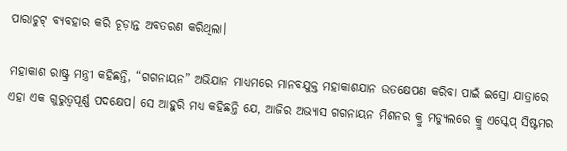ପାରାଚୁଟ୍ ବ୍ୟବହାର କରି ଚୂଡ଼ାନ୍ତ ଅବତରଣ କରିଥିଲା।

ମହାକାଶ ରାଷ୍ଟ୍ର ମନ୍ତ୍ରୀ କହିଛନ୍ତି, “ଗଗନାୟନ” ଅଭିଯାନ ମାଧ୍ୟମରେ ମାନବଯୁକ୍ତ ମହାକାଶଯାନ ଉତକ୍ଷେପଣ କରିବା ପାଇଁ ଇସ୍ରୋ ଯାତ୍ରାରେ ଏହା ଏକ ଗୁରୁତ୍ୱପୂର୍ଣ୍ଣ ପଦକ୍ଷେପ। ସେ ଆହୁରି ମଧ୍ୟ କହିଛନ୍ତି ଯେ, ଆଜିର ଅଭ୍ୟାସ ଗଗନାୟନ ମିଶନର କ୍ରୁ ମଡ୍ୟୁଲରେ କ୍ରୁ ଏସ୍କେପ୍ ସିଷ୍ଟମର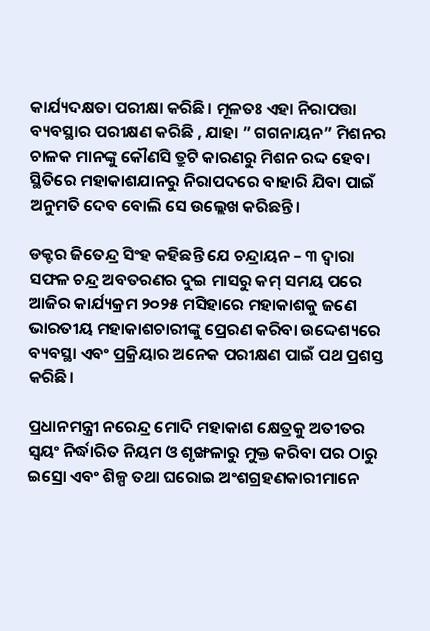କାର୍ଯ୍ୟଦକ୍ଷତା ପରୀକ୍ଷା କରିଛି। ମୂଳତଃ ଏହା ନିରାପତ୍ତା ବ୍ୟବସ୍ଥାର ପରୀକ୍ଷଣ କରିଛି , ଯାହା ” ଗଗନାୟନ” ମିଶନର ଚାଳକ ମାନଙ୍କୁ କୌଣସି ତ୍ରୁଟି କାରଣରୁ ମିଶନ ରଦ୍ଦ ହେବା ସ୍ଥିତିରେ ମହାକାଶଯାନରୁ ନିରାପଦରେ ବାହାରି ଯିବା ପାଇଁ ଅନୁମତି ଦେବ ବୋଲି ସେ ଉଲ୍ଲେଖ କରିଛନ୍ତି।

ଡକ୍ଟର ଜିତେନ୍ଦ୍ର ସିଂହ କହିଛନ୍ତି ଯେ ଚନ୍ଦ୍ରାୟନ – ୩ ଦ୍ୱାରା ସଫଳ ଚନ୍ଦ୍ର ଅବତରଣର ଦୁଇ ମାସରୁ କମ୍ ସମୟ ପରେ ଆଜିର କାର୍ଯ୍ୟକ୍ରମ ୨୦୨୫ ମସିହାରେ ମହାକାଶକୁ ଜଣେ ଭାରତୀୟ ମହାକାଶଚାରୀଙ୍କୁ ପ୍ରେରଣ କରିବା ଉଦ୍ଦେଶ୍ୟରେ ବ୍ୟବସ୍ଥା ଏବଂ ପ୍ରକ୍ରିୟାର ଅନେକ ପରୀକ୍ଷଣ ପାଇଁ ପଥ ପ୍ରଶସ୍ତ କରିଛି।

ପ୍ରଧାନମନ୍ତ୍ରୀ ନରେନ୍ଦ୍ର ମୋଦି ମହାକାଶ କ୍ଷେତ୍ରକୁ ଅତୀତର ସ୍ୱୟଂ ନିର୍ଦ୍ଧାରିତ ନିୟମ ଓ ଶୃଙ୍ଖଳାରୁ ମୁକ୍ତ କରିବା ପର ଠାରୁ ଇସ୍ରୋ ଏବଂ ଶିଳ୍ପ ତଥା ଘରୋଇ ଅଂଶଗ୍ରହଣକାରୀମାନେ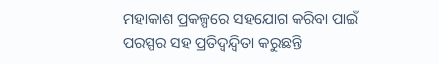ମହାକାଶ ପ୍ରକଳ୍ପରେ ସହଯୋଗ କରିବା ପାଇଁ ପରସ୍ପର ସହ ପ୍ରତିଦ୍ୱନ୍ଦ୍ୱିତା କରୁଛନ୍ତି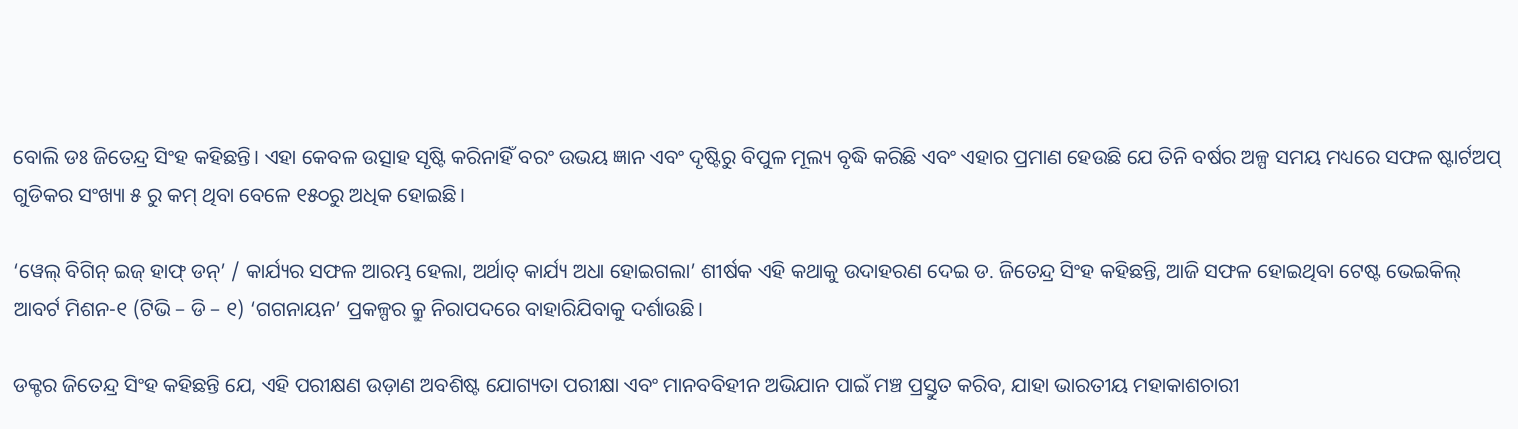ବୋଲି ଡଃ ଜିତେନ୍ଦ୍ର ସିଂହ କହିଛନ୍ତି। ଏହା କେବଳ ଉତ୍ସାହ ସୃଷ୍ଟି କରିନାହିଁ ବରଂ ଉଭୟ ଜ୍ଞାନ ଏବଂ ଦୃଷ୍ଟିରୁ ବିପୁଳ ମୂଲ୍ୟ ବୃଦ୍ଧି କରିଛି ଏବଂ ଏହାର ପ୍ରମାଣ ହେଉଛି ଯେ ତିନି ବର୍ଷର ଅଳ୍ପ ସମୟ ମଧ୍ୟରେ ସଫଳ ଷ୍ଟାର୍ଟଅପ୍ ଗୁଡିକର ସଂଖ୍ୟା ୫ ରୁ କମ୍ ଥିବା ବେଳେ ୧୫୦ରୁ ଅଧିକ ହୋଇଛି।

‘ୱେଲ୍ ବିଗିନ୍ ଇଜ୍ ହାଫ୍ ଡନ୍’ / କାର୍ଯ୍ୟର ସଫଳ ଆରମ୍ଭ ହେଲା, ଅର୍ଥାତ୍ କାର୍ଯ୍ୟ ଅଧା ହୋଇଗଲା’ ଶୀର୍ଷକ ଏହି କଥାକୁ ଉଦାହରଣ ଦେଇ ଡ. ଜିତେନ୍ଦ୍ର ସିଂହ କହିଛନ୍ତି, ଆଜି ସଫଳ ହୋଇଥିବା ଟେଷ୍ଟ ଭେଇକିଲ୍ ଆବର୍ଟ ମିଶନ-୧ (ଟିଭି – ଡି – ୧) ‘ଗଗନାୟନ’ ପ୍ରକଳ୍ପର କ୍ରୁ ନିରାପଦରେ ବାହାରିଯିବାକୁ ଦର୍ଶାଉଛି।

ଡକ୍ଟର ଜିତେନ୍ଦ୍ର ସିଂହ କହିଛନ୍ତି ଯେ, ଏହି ପରୀକ୍ଷଣ ଉଡ଼ାଣ ଅବଶିଷ୍ଟ ଯୋଗ୍ୟତା ପରୀକ୍ଷା ଏବଂ ମାନବବିହୀନ ଅଭିଯାନ ପାଇଁ ମଞ୍ଚ ପ୍ରସ୍ତୁତ କରିବ, ଯାହା ଭାରତୀୟ ମହାକାଶଚାରୀ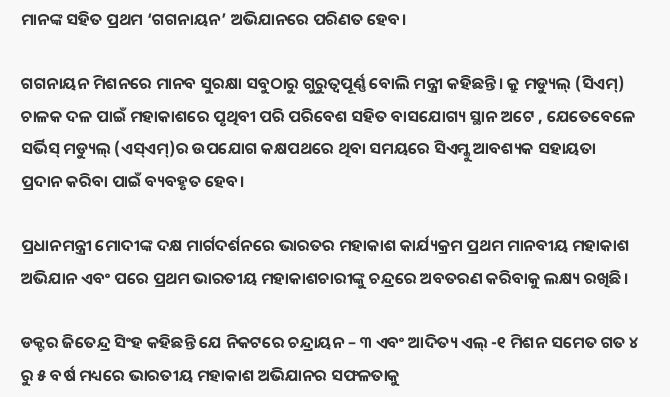ମାନଙ୍କ ସହିତ ପ୍ରଥମ ‘ଗଗନାୟନ’ ଅଭିଯାନରେ ପରିଣତ ହେବ।

ଗଗନାୟନ ମିଶନରେ ମାନବ ସୁରକ୍ଷା ସବୁଠାରୁ ଗୁରୁତ୍ୱପୂର୍ଣ୍ଣ ବୋଲି ମନ୍ତ୍ରୀ କହିଛନ୍ତି। କ୍ରୁ ମଡ୍ୟୁଲ୍ (ସିଏମ୍) ଚାଳକ ଦଳ ପାଇଁ ମହାକାଶରେ ପୃଥିବୀ ପରି ପରିବେଶ ସହିତ ବାସଯୋଗ୍ୟ ସ୍ଥାନ ଅଟେ , ଯେତେବେଳେ ସର୍ଭିସ୍ ମଡ୍ୟୁଲ୍ (ଏସ୍ଏମ୍)ର ଉପଯୋଗ କକ୍ଷପଥରେ ଥିବା ସମୟରେ ସିଏମ୍କୁ ଆବଶ୍ୟକ ସହାୟତା ପ୍ରଦାନ କରିବା ପାଇଁ ବ୍ୟବହୃତ ହେବ।

ପ୍ରଧାନମନ୍ତ୍ରୀ ମୋଦୀଙ୍କ ଦକ୍ଷ ମାର୍ଗଦର୍ଶନରେ ଭାରତର ମହାକାଶ କାର୍ଯ୍ୟକ୍ରମ ପ୍ରଥମ ମାନବୀୟ ମହାକାଶ ଅଭିଯାନ ଏବଂ ପରେ ପ୍ରଥମ ଭାରତୀୟ ମହାକାଶଚାରୀଙ୍କୁ ଚନ୍ଦ୍ରରେ ଅବତରଣ କରିବାକୁ ଲକ୍ଷ୍ୟ ରଖିଛି।

ଡକ୍ଟର ଜିତେନ୍ଦ୍ର ସିଂହ କହିଛନ୍ତି ଯେ ନିକଟରେ ଚନ୍ଦ୍ରାୟନ – ୩ ଏବଂ ଆଦିତ୍ୟ ଏଲ୍ -୧ ମିଶନ ସମେତ ଗତ ୪ ରୁ ୫ ବର୍ଷ ମଧ୍ୟରେ ଭାରତୀୟ ମହାକାଶ ଅଭିଯାନର ସଫଳତାକୁ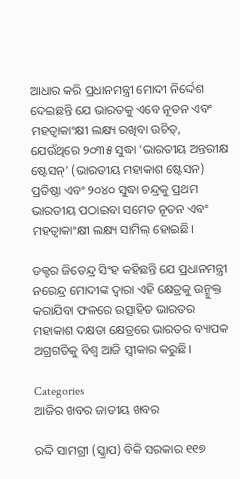ଆଧାର କରି ପ୍ରଧାନମନ୍ତ୍ରୀ ମୋଦୀ ନିର୍ଦ୍ଦେଶ ଦେଇଛନ୍ତି ଯେ ଭାରତକୁ ଏବେ ନୂତନ ଏବଂ ମହତ୍ୱାକାଂକ୍ଷୀ ଲକ୍ଷ୍ୟ ରଖିବା ଉଚିତ୍, ଯେଉଁଥିରେ ୨୦୩୫ ସୁଦ୍ଧା ‘ଭାରତୀୟ ଅନ୍ତରୀକ୍ଷ ଷ୍ଟେସନ୍’ (ଭାରତୀୟ ମହାକାଶ ଷ୍ଟେସନ) ପ୍ରତିଷ୍ଠା ଏବଂ ୨୦୪୦ ସୁଦ୍ଧା ଚନ୍ଦ୍ରକୁ ପ୍ରଥମ ଭାରତୀୟ ପଠାଇବା ସମେତ ନୂତନ ଏବଂ ମହତ୍ୱାକାଂକ୍ଷୀ ଲକ୍ଷ୍ୟ ସାମିଲ୍ ହୋଇଛି।

ଡକ୍ଟର ଜିତେନ୍ଦ୍ର ସିଂହ କହିଛନ୍ତି ଯେ ପ୍ରଧାନମନ୍ତ୍ରୀ ନରେନ୍ଦ୍ର ମୋଦୀଙ୍କ ଦ୍ୱାରା ଏହି କ୍ଷେତ୍ରକୁ ଉନ୍ମୁକ୍ତ କରାଯିବା ଫଳରେ ଉତ୍ସାହିତ ଭାରତର ମହାକାଶ ଦକ୍ଷତା କ୍ଷେତ୍ରରେ ଭାରତର ବ୍ୟାପକ ଅଗ୍ରଗତିକୁ ବିଶ୍ୱ ଆଜି ସ୍ୱୀକାର କରୁଛି।

Categories
ଆଜିର ଖବର ଜାତୀୟ ଖବର

ରଦ୍ଦି ସାମଗ୍ରୀ (ସ୍କ୍ରାପ) ବିକି ସରକାର ୧୧୭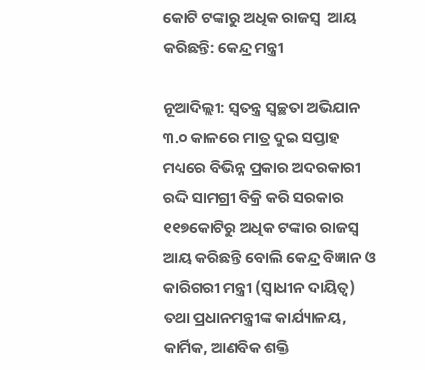କୋଟି ଟଙ୍କାରୁ ଅଧିକ ରାଜସ୍ୱ  ଆୟ କରିଛନ୍ତି: କେନ୍ଦ୍ର ମନ୍ତ୍ରୀ

ନୂଆଦିଲ୍ଲୀ: ସ୍ୱତନ୍ତ୍ର ସ୍ୱଚ୍ଛତା ଅଭିଯାନ ୩.୦ କାଳରେ ମାତ୍ର ଦୁଇ ସପ୍ତାହ ମଧ୍ୟରେ ବିଭିନ୍ନ ପ୍ରକାର ଅଦରକାରୀ ରଦ୍ଦି ସାମଗ୍ରୀ ବିକ୍ରି କରି ସରକାର ୧୧୭କୋଟିରୁ ଅଧିକ ଟଙ୍କାର ରାଜସ୍ୱ ଆୟ କରିଛନ୍ତି ବୋଲି କେନ୍ଦ୍ର ବିଜ୍ଞାନ ଓ କାରିଗରୀ ମନ୍ତ୍ରୀ (ସ୍ୱାଧୀନ ଦାୟିତ୍ୱ) ତଥା ପ୍ରଧାନମନ୍ତ୍ରୀଙ୍କ କାର୍ଯ୍ୟାଳୟ, କାର୍ମିକ, ଆଣବିକ ଶକ୍ତି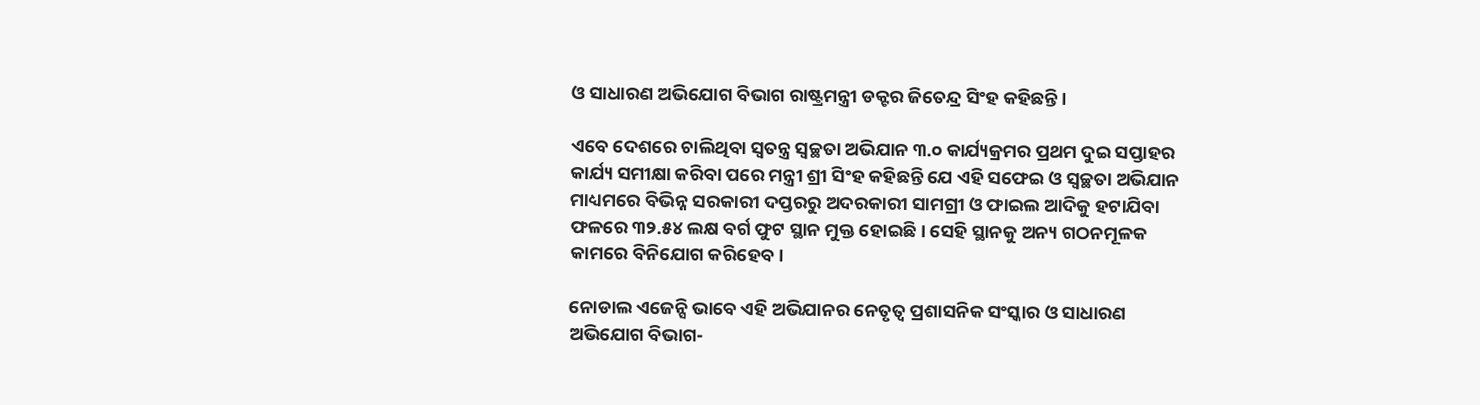ଓ ସାଧାରଣ ଅଭିଯୋଗ ବିଭାଗ ରାଷ୍ଟ୍ରମନ୍ତ୍ରୀ ଡକ୍ଟର ଜିତେନ୍ଦ୍ର ସିଂହ କହିଛନ୍ତି।

ଏବେ ଦେଶରେ ଚାଲିଥିବା ସ୍ୱତନ୍ତ୍ର ସ୍ୱଚ୍ଛତା ଅଭିଯାନ ୩.୦ କାର୍ଯ୍ୟକ୍ରମର ପ୍ରଥମ ଦୁଇ ସପ୍ତାହର କାର୍ଯ୍ୟ ସମୀକ୍ଷା କରିବା ପରେ ମନ୍ତ୍ରୀ ଶ୍ରୀ ସିଂହ କହିଛନ୍ତି ଯେ ଏହି ସଫେଇ ଓ ସ୍ୱଚ୍ଛତା ଅଭିଯାନ ମାଧ୍ୟମରେ ବିଭିନ୍ନ ସରକାରୀ ଦପ୍ତରରୁ ଅଦରକାରୀ ସାମଗ୍ରୀ ଓ ଫାଇଲ ଆଦିକୁ ହଟାଯିବା ଫଳରେ ୩୨.୫୪ ଲକ୍ଷ ବର୍ଗ ଫୁଟ ସ୍ଥାନ ମୁକ୍ତ ହୋଇଛି। ସେହି ସ୍ଥାନକୁ ଅନ୍ୟ ଗଠନମୂଳକ କାମରେ ବିନିଯୋଗ କରିହେବ।

ନୋଡାଲ ଏଜେନ୍ସି ଭାବେ ଏହି ଅଭିଯାନର ନେତୃତ୍ୱ ପ୍ରଶାସନିକ ସଂସ୍କାର ଓ ସାଧାରଣ ଅଭିଯୋଗ ବିଭାଗ-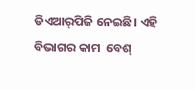ଡିଏଆର୍‌ପିଜି ନେଇଛି। ଏହି ବିଭାଗର କାମ  ବେଶ୍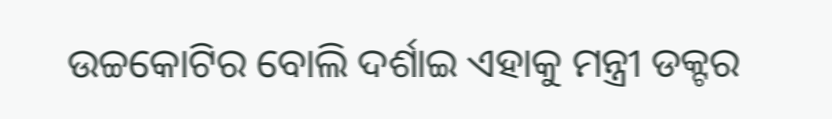ଉଚ୍ଚକୋଟିର ବୋଲି ଦର୍ଶାଇ ଏହାକୁ ମନ୍ତ୍ରୀ ଡକ୍ଟର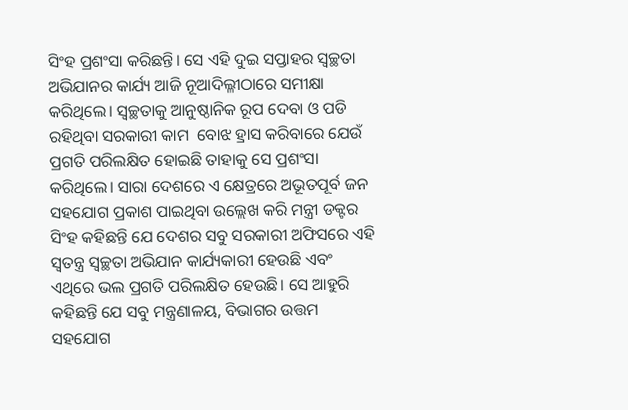ସିଂହ ପ୍ରଶଂସା କରିଛନ୍ତି। ସେ ଏହି ଦୁଇ ସପ୍ତାହର ସ୍ୱଚ୍ଛତା ଅଭିଯାନର କାର୍ଯ୍ୟ ଆଜି ନୂଆଦିଲ୍ଳୀଠାରେ ସମୀକ୍ଷା କରିଥିଲେ। ସ୍ୱଚ୍ଛତାକୁ ଆନୁଷ୍ଠାନିକ ରୂପ ଦେବା ଓ ପଡି ରହିଥିବା ସରକାରୀ କାମ  ବୋଝ ହ୍ରାସ କରିବାରେ ଯେଉଁ ପ୍ରଗତି ପରିଲକ୍ଷିତ ହୋଇଛି ତାହାକୁ ସେ ପ୍ରଶଂସା କରିଥିଲେ। ସାରା ଦେଶରେ ଏ କ୍ଷେତ୍ରରେ ଅଭୂତପୂର୍ବ ଜନ ସହଯୋଗ ପ୍ରକାଶ ପାଇଥିବା ଉଲ୍ଲେଖ କରି ମନ୍ତ୍ରୀ ଡକ୍ଟର ସିଂହ କହିଛନ୍ତି ଯେ ଦେଶର ସବୁ ସରକାରୀ ଅଫିସରେ ଏହି ସ୍ୱତନ୍ତ୍ର ସ୍ୱଚ୍ଛତା ଅଭିଯାନ କାର୍ଯ୍ୟକାରୀ ହେଉଛି ଏବଂ ଏଥିରେ ଭଲ ପ୍ରଗତି ପରିଲକ୍ଷିତ ହେଉଛି। ସେ ଆହୁରି କହିଛନ୍ତି ଯେ ସବୁ ମନ୍ତ୍ରଣାଳୟ, ବିଭାଗର ଉତ୍ତମ ସହଯୋଗ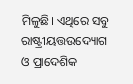ମିଳୁଛି। ଏଥିରେ ସବୁ ରାଷ୍ଟ୍ରୀୟତ୍ତଉଦ୍ୟୋଗ ଓ ପ୍ରାଦେଶିକ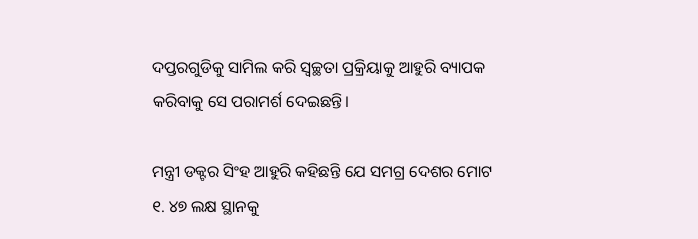ଦପ୍ତରଗୁଡିକୁ ସାମିଲ କରି ସ୍ୱଚ୍ଛତା ପ୍ରକ୍ରିୟାକୁ ଆହୁରି ବ୍ୟାପକ କରିବାକୁ ସେ ପରାମର୍ଶ ଦେଇଛନ୍ତି।

ମନ୍ତ୍ରୀ ଡକ୍ଟର ସିଂହ ଆହୁରି କହିଛନ୍ତି ଯେ ସମଗ୍ର ଦେଶର ମୋଟ ୧. ୪୭ ଲକ୍ଷ ସ୍ଥାନକୁ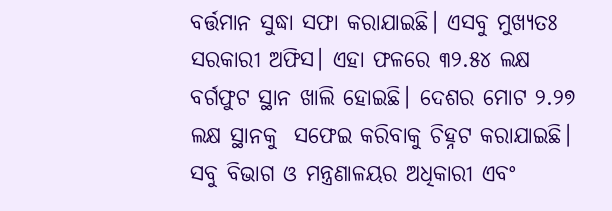ବର୍ତ୍ତମାନ ସୁଦ୍ଧା ସଫା କରାଯାଇଛି। ଏସବୁ ମୁଖ୍ୟତଃ ସରକାରୀ ଅଫିସ। ଏହା ଫଳରେ ୩୨.୫୪ ଲକ୍ଷ ବର୍ଗଫୁଟ ସ୍ଥାନ ଖାଲି ହୋଇଛି। ଦେଶର ମୋଟ ୨.୨୭ ଲକ୍ଷ ସ୍ଥାନକୁ  ସଫେଇ କରିବାକୁ ଚିହ୍ନଟ କରାଯାଇଛି। ସବୁ ବିଭାଗ ଓ ମନ୍ତ୍ରଣାଳୟର ଅଧିକାରୀ ଏବଂ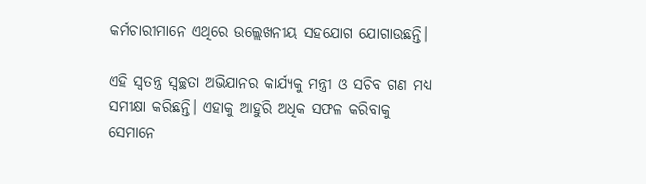କର୍ମଚାରୀମାନେ ଏଥିରେ ଉଲ୍ଲେଖନୀୟ ସହଯୋଗ ଯୋଗାଉଛନ୍ତି।

ଏହି ସ୍ୱତନ୍ତ୍ର ସ୍ୱଚ୍ଛତା ଅଭିଯାନର କାର୍ଯ୍ୟକୁ ମନ୍ତ୍ରୀ ଓ ସଚିବ ଗଣ ମଧ୍ୟ ସମୀକ୍ଷା କରିଛନ୍ତି। ଏହାକୁ ଆହୁରି ଅଧିକ ସଫଳ କରିବାକୁ ସେମାନେ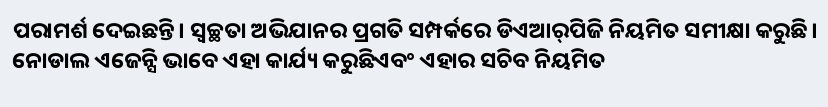ପରାମର୍ଶ ଦେଇଛନ୍ତି। ସ୍ୱଚ୍ଛତା ଅଭିଯାନର ପ୍ରଗତି ସମ୍ପର୍କରେ ଡିଏଆର୍‌ପିଜି ନିୟମିତ ସମୀକ୍ଷା କରୁଛି। ନୋଡାଲ ଏଜେନ୍ସି ଭାବେ ଏହା କାର୍ଯ୍ୟ କରୁଛିଏବଂ ଏହାର ସଚିବ ନିୟମିତ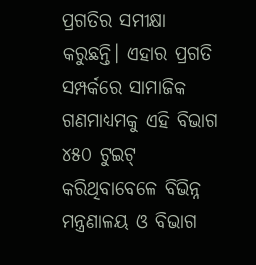ପ୍ରଗତିର ସମୀକ୍ଷା କରୁଛନ୍ତି। ଏହାର ପ୍ରଗତି ସମ୍ପର୍କରେ ସାମାଜିକ ଗଣମାଧ୍ୟମକୁ ଏହି ବିଭାଗ ୪୫୦ ଟୁଇଟ୍ କରିଥିବାବେଳେ ବିଭିନ୍ନ ମନ୍ତ୍ରଣାଳୟ ଓ ବିଭାଗ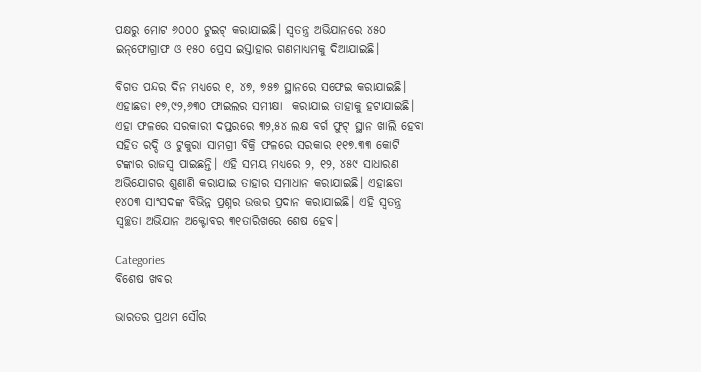ପକ୍ଷରୁ ମୋଟ ୬୦୦୦ ଟୁଇଟ୍ କରାଯାଇଛି। ସ୍ୱତନ୍ତ୍ର ଅଭିଯାନରେ ୪୫୦ ଇନ୍‌ଫୋଗ୍ରାଫ ଓ ୧୫୦ ପ୍ରେସ ଇସ୍ତାହାର ଗଣମାଧ୍ୟମକୁ ଦିଆଯାଇଛି।

ବିଗତ ପନ୍ଦର ଦିନ ମଧ୍ୟରେ ୧, ୪୭, ୭୫୭ ସ୍ଥାନରେ ସଫେଇ କରାଯାଇଛି। ଏହାଛଡା ୧୭,୯୨,୬୩୦ ଫାଇଲର ସମୀକ୍ଷା  କରାଯାଇ ତାହାକୁ ହଟାଯାଇଛି। ଏହା ଫଳରେ ସରକାରୀ ଦପ୍ତରରେ ୩୨,୫୪ ଲକ୍ଷ ବର୍ଗ ଫୁଟ୍ ସ୍ଥାନ ଖାଲି ହେବା ସହିତ ରଦ୍ଦି ଓ ଟୁକୁରା ସାମଗ୍ରୀ ବିକ୍ରି ଫଳରେ ସରକାର ୧୧୭.୩୩ କୋଟି ଟଙ୍କାର ରାଜସ୍ୱ ପାଇଛନ୍ତି। ଏହି ସମୟ ମଧ୍ୟରେ ୨, ୧୨, ୪୫୯ ସାଧାରଣ ଅଭିଯୋଗର ଶୁଣାଣି କରାଯାଇ ତାହାର ସମାଧାନ କରାଯାଇଛି। ଏହାଛଡା ୧୪୦୩ ସାଂସଦଙ୍କ ବିଭିନ୍ନ ପ୍ରଶ୍ନର ଉତ୍ତର ପ୍ରଦାନ କରାଯାଇଛି। ଏହି ସ୍ୱତନ୍ତ୍ର ସ୍ୱଚ୍ଛତା ଅଭିଯାନ ଅକ୍ଟୋବର ୩୧ତାରିଖରେ ଶେଷ ହେବ।

Categories
ବିଶେଷ ଖବର

ଭାରତର ପ୍ରଥମ ସୌର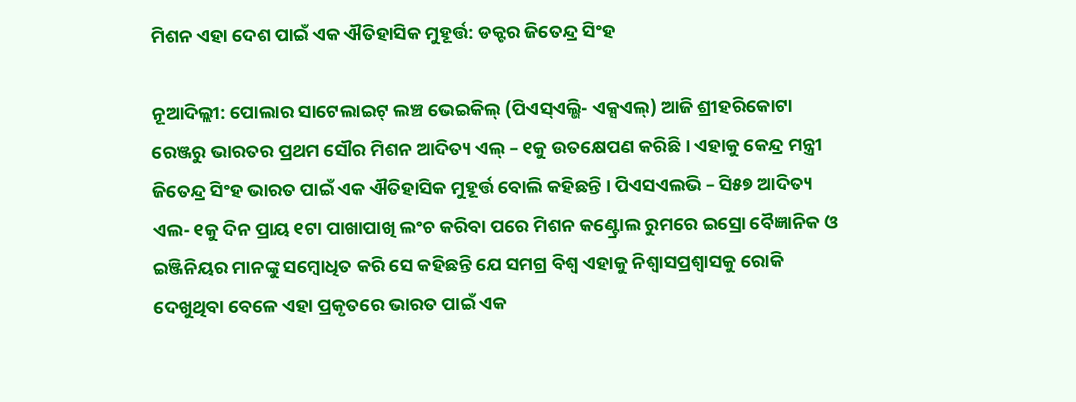ମିଶନ ଏହା ଦେଶ ପାଇଁ ଏକ ଐତିହାସିକ ମୁହୂର୍ତ୍ତ: ଡକ୍ଟର ଜିତେନ୍ଦ୍ର ସିଂହ

ନୂଆଦିଲ୍ଲୀ: ପୋଲାର ସାଟେଲାଇଟ୍ ଲଞ୍ଚ ଭେଇକିଲ୍ (ପିଏସ୍ଏଲ୍ଭି- ଏକ୍ସଏଲ୍) ଆଜି ଶ୍ରୀହରିକୋଟା ରେଞ୍ଜରୁ ଭାରତର ପ୍ରଥମ ସୌର ମିଶନ ଆଦିତ୍ୟ ଏଲ୍ – ୧କୁ ଉତକ୍ଷେପଣ କରିଛି । ଏହାକୁ କେନ୍ଦ୍ର ମନ୍ତ୍ରୀ ଜିତେନ୍ଦ୍ର ସିଂହ ଭାରତ ପାଇଁ ଏକ ଐତିହାସିକ ମୁହୂର୍ତ୍ତ ବୋଲି କହିଛନ୍ତି । ପିଏସଏଲଭି – ସି୫୭ ଆଦିତ୍ୟ ଏଲ- ୧କୁ ଦିନ ପ୍ରାୟ ୧ଟା ପାଖାପାଖି ଲଂଚ କରିବା ପରେ ମିଶନ କଣ୍ଟ୍ରୋଲ ରୁମରେ ଇସ୍ରୋ ବୈଜ୍ଞାନିକ ଓ ଇଞ୍ଜିନିୟର ମାନଙ୍କୁ ସମ୍ବୋଧିତ କରି ସେ କହିଛନ୍ତି ଯେ ସମଗ୍ର ବିଶ୍ୱ ଏହାକୁ ନିଶ୍ୱାସପ୍ରଶ୍ୱାସକୁ ରୋକି ଦେଖୁଥିବା ବେଳେ ଏହା ପ୍ରକୃତରେ ଭାରତ ପାଇଁ ଏକ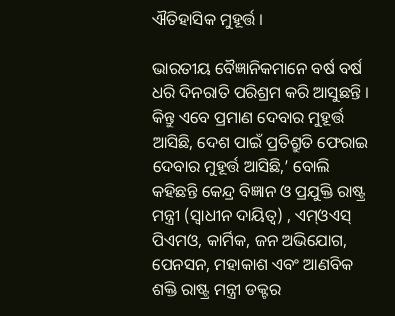ଐତିହାସିକ ମୁହୂର୍ତ୍ତ ।

ଭାରତୀୟ ବୈଜ୍ଞାନିକମାନେ ବର୍ଷ ବର୍ଷ ଧରି ଦିନରାତି ପରିଶ୍ରମ କରି ଆସୁଛନ୍ତି । କିନ୍ତୁ ଏବେ ପ୍ରମାଣ ଦେବାର ମୁହୂର୍ତ୍ତ ଆସିଛି, ଦେଶ ପାଇଁ ପ୍ରତିଶ୍ରୁତି ଫେରାଇ ଦେବାର ମୁହୂର୍ତ୍ତ ଆସିଛି,’ ବୋଲି କହିଛନ୍ତି କେନ୍ଦ୍ର ବିଜ୍ଞାନ ଓ ପ୍ରଯୁକ୍ତି ରାଷ୍ଟ୍ର ମନ୍ତ୍ରୀ (ସ୍ୱାଧୀନ ଦାୟିତ୍ୱ) , ଏମ୍ଓଏସ୍ ପିଏମଓ, କାର୍ମିକ, ଜନ ଅଭିଯୋଗ, ପେନସନ, ମହାକାଶ ଏବଂ ଆଣବିକ ଶକ୍ତି ରାଷ୍ଟ୍ର ମନ୍ତ୍ରୀ ଡକ୍ଟର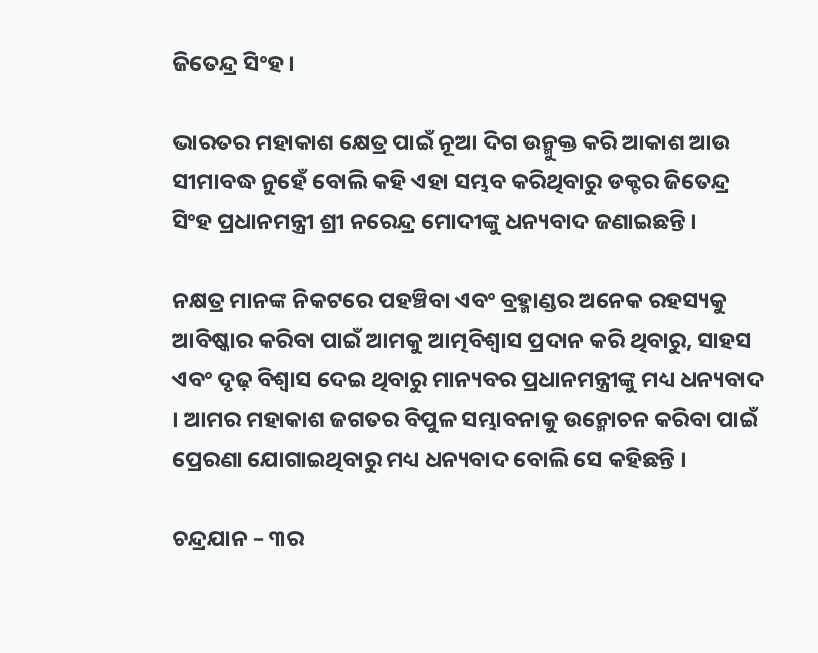ଜିତେନ୍ଦ୍ର ସିଂହ ।

ଭାରତର ମହାକାଶ କ୍ଷେତ୍ର ପାଇଁ ନୂଆ ଦିଗ ଉନ୍ମୁକ୍ତ କରି ଆକାଶ ଆଉ ସୀମାବଦ୍ଧ ନୁହେଁ ବୋଲି କହି ଏହା ସମ୍ଭବ କରିଥିବାରୁ ଡକ୍ଟର ଜିତେନ୍ଦ୍ର ସିଂହ ପ୍ରଧାନମନ୍ତ୍ରୀ ଶ୍ରୀ ନରେନ୍ଦ୍ର ମୋଦୀଙ୍କୁ ଧନ୍ୟବାଦ ଜଣାଇଛନ୍ତି ।

ନକ୍ଷତ୍ର ମାନଙ୍କ ନିକଟରେ ପହଞ୍ଚିବା ଏବଂ ବ୍ରହ୍ମାଣ୍ଡର ଅନେକ ରହସ୍ୟକୁ ଆବିଷ୍କାର କରିବା ପାଇଁ ଆମକୁ ଆତ୍ମବିଶ୍ୱାସ ପ୍ରଦାନ କରି ଥିବାରୁ, ସାହସ ଏବଂ ଦୃଢ଼ ବିଶ୍ୱାସ ଦେଇ ଥିବାରୁ ମାନ୍ୟବର ପ୍ରଧାନମନ୍ତ୍ରୀଙ୍କୁ ମଧ୍ୟ ଧନ୍ୟବାଦ । ଆମର ମହାକାଶ ଜଗତର ବିପୁଳ ସମ୍ଭାବନାକୁ ଉନ୍ମୋଚନ କରିବା ପାଇଁ ପ୍ରେରଣା ଯୋଗାଇଥିବାରୁ ମଧ୍ୟ ଧନ୍ୟବାଦ ବୋଲି ସେ କହିଛନ୍ତି ।

ଚନ୍ଦ୍ରଯାନ – ୩ର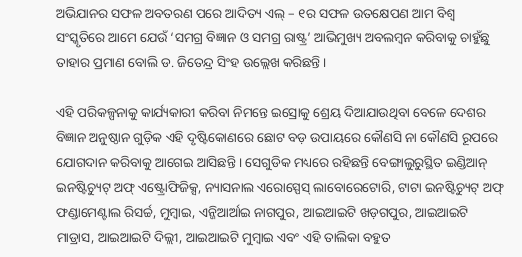ଅଭିଯାନର ସଫଳ ଅବତରଣ ପରେ ଆଦିତ୍ୟ ଏଲ୍ – ୧ର ସଫଳ ଉତକ୍ଷେପଣ ଆମ ବିଶ୍ୱ ସଂସ୍କୃତିରେ ଆମେ ଯେଉଁ ‘ସମଗ୍ର ବିଜ୍ଞାନ ଓ ସମଗ୍ର ରାଷ୍ଟ୍ର’ ଆଭିମୁଖ୍ୟ ଅବଲମ୍ବନ କରିବାକୁ ଚାହୁଁଛୁ ତାହାର ପ୍ରମାଣ ବୋଲି ଡ. ଜିତେନ୍ଦ୍ର ସିଂହ ଉଲ୍ଲେଖ କରିଛନ୍ତି ।

ଏହି ପରିକଳ୍ପନାକୁ କାର୍ଯ୍ୟକାରୀ କରିବା ନିମନ୍ତେ ଇସ୍ରୋକୁ ଶ୍ରେୟ ଦିଆଯାଉଥିବା ବେଳେ ଦେଶର ବିଜ୍ଞାନ ଅନୁଷ୍ଠାନ ଗୁଡ଼ିକ ଏହି ଦୃଷ୍ଟିକୋଣରେ ଛୋଟ ବଡ଼ ଉପାୟରେ କୌଣସି ନା କୌଣସି ରୂପରେ ଯୋଗଦାନ କରିବାକୁ ଆଗେଇ ଆସିଛନ୍ତି । ସେଗୁଡିକ ମଧ୍ୟରେ ରହିଛନ୍ତି ବେଙ୍ଗାଲୁରୁସ୍ଥିତ ଇଣ୍ଡିଆନ୍ ଇନଷ୍ଟିଚ୍ୟୁଟ୍ ଅଫ୍ ଏଷ୍ଟ୍ରୋଫିଜିକ୍ସ, ନ୍ୟାସନାଲ ଏରୋସ୍ପେସ୍ ଲାବୋରେଟୋରି, ଟାଟା ଇନଷ୍ଟିଚ୍ୟୁଟ୍ ଅଫ୍ ଫଣ୍ଡାମେଣ୍ଟାଲ ରିସର୍ଚ୍ଚ, ମୁମ୍ବାଇ, ଏନ୍ଜିଆର୍ଆଇ ନାଗପୁର, ଆଇଆଇଟି ଖଡ଼ଗପୁର, ଆଇଆଇଟି ମାଡ୍ରାସ, ଆଇଆଇଟି ଦିଲ୍ଲୀ, ଆଇଆଇଟି ମୁମ୍ବାଇ ଏବଂ ଏହି ତାଲିକା ବହୁତ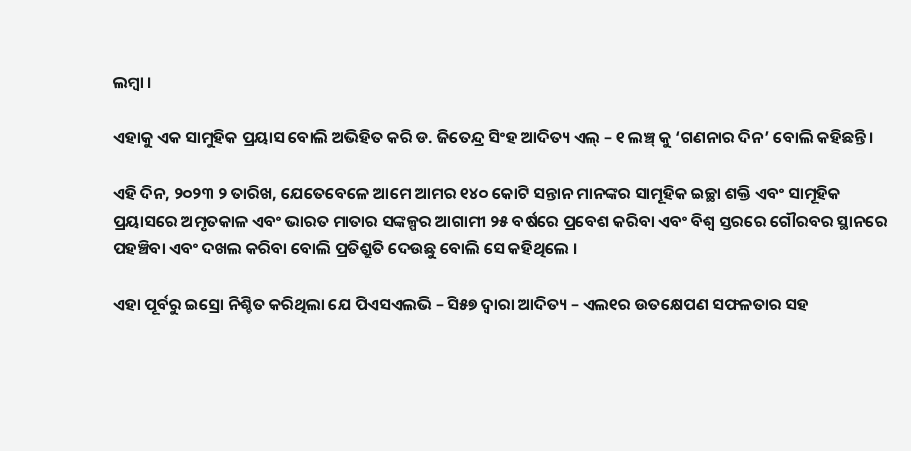ଲମ୍ବା ।

ଏହାକୁ ଏକ ସାମୁହିକ ପ୍ରୟାସ ବୋଲି ଅଭିହିତ କରି ଡ. ଜିତେନ୍ଦ୍ର ସିଂହ ଆଦିତ୍ୟ ଏଲ୍ – ୧ ଲଞ୍ଚ୍ କୁ ‘ଗଣନାର ଦିନ’ ବୋଲି କହିଛନ୍ତି ।

ଏହି ଦିନ, ୨୦୨୩ ୨ ତାରିଖ, ଯେତେବେଳେ ଆମେ ଆମର ୧୪୦ କୋଟି ସନ୍ତାନ ମାନଙ୍କର ସାମୂହିକ ଇଚ୍ଛା ଶକ୍ତି ଏବଂ ସାମୂହିକ ପ୍ରୟାସରେ ଅମୃତକାଳ ଏବଂ ଭାରତ ମାତାର ସଙ୍କଳ୍ପର ଆଗାମୀ ୨୫ ବର୍ଷରେ ପ୍ରବେଶ କରିବା ଏବଂ ବିଶ୍ୱ ସ୍ତରରେ ଗୌରବର ସ୍ଥାନରେ ପହଞ୍ଚିବା ଏବଂ ଦଖଲ କରିବା ବୋଲି ପ୍ରତିଶ୍ରୁତି ଦେଉଛୁ ବୋଲି ସେ କହିଥିଲେ ।

ଏହା ପୂର୍ବରୁ ଇସ୍ରୋ ନିଶ୍ଚିତ କରିଥିଲା ଯେ ପିଏସଏଲଭି – ସି୫୭ ଦ୍ୱାରା ଆଦିତ୍ୟ – ଏଲ୧ର ଉତକ୍ଷେପଣ ସଫଳତାର ସହ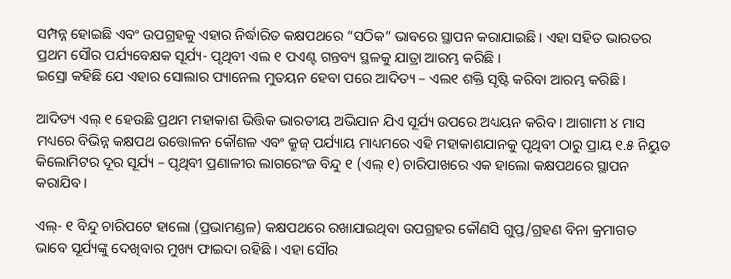ସମ୍ପନ୍ନ ହୋଇଛି ଏବଂ ଉପଗ୍ରହକୁ ଏହାର ନିର୍ଦ୍ଧାରିତ କକ୍ଷପଥରେ “ସଠିକ” ଭାବରେ ସ୍ଥାପନ କରାଯାଇଛି । ଏହା ସହିତ ଭାରତର ପ୍ରଥମ ସୌର ପର୍ଯ୍ୟବେକ୍ଷକ ସୂର୍ଯ୍ୟ- ପୃଥିବୀ ଏଲ ୧ ପଏଣ୍ଟ ଗନ୍ତବ୍ୟ ସ୍ଥଳକୁ ଯାତ୍ରା ଆରମ୍ଭ କରିଛି ।
ଇସ୍ରୋ କହିଛି ଯେ ଏହାର ସୋଲାର ପ୍ୟାନେଲ ମୁତୟନ ହେବା ପରେ ଆଦିତ୍ୟ – ଏଲ୧ ଶକ୍ତି ସୃଷ୍ଟି କରିବା ଆରମ୍ଭ କରିଛି ।

ଆଦିତ୍ୟ ଏଲ୍ ୧ ହେଉଛି ପ୍ରଥମ ମହାକାଶ ଭିତ୍ତିକ ଭାରତୀୟ ଅଭିଯାନ ଯିଏ ସୂର୍ଯ୍ୟ ଉପରେ ଅଧ୍ୟୟନ କରିବ । ଆଗାମୀ ୪ ମାସ ମଧ୍ୟରେ ବିଭିନ୍ନ କକ୍ଷପଥ ଉତ୍ତୋଳନ କୌଶଳ ଏବଂ କ୍ରୁଜ୍ ପର୍ଯ୍ୟାୟ ମାଧ୍ୟମରେ ଏହି ମହାକାଶଯାନକୁ ପୃଥିବୀ ଠାରୁ ପ୍ରାୟ ୧.୫ ନିୟୁତ କିଲୋମିଟର ଦୂର ସୂର୍ଯ୍ୟ – ପୃଥିବୀ ପ୍ରଣାଳୀର ଲାଗରେଂଜ ବିନ୍ଦୁ ୧ (ଏଲ୍ ୧) ଚାରିପାଖରେ ଏକ ହାଲୋ କକ୍ଷପଥରେ ସ୍ଥାପନ କରାଯିବ ।

ଏଲ୍- ୧ ବିନ୍ଦୁ ଚାରିପଟେ ହାଲୋ (ପ୍ରଭାମଣ୍ଡଳ) କକ୍ଷପଥରେ ରଖାଯାଇଥିବା ଉପଗ୍ରହର କୌଣସି ଗୁପ୍ତ/ଗ୍ରହଣ ବିନା କ୍ରମାଗତ ଭାବେ ସୂର୍ଯ୍ୟଙ୍କୁ ଦେଖିବାର ମୁଖ୍ୟ ଫାଇଦା ରହିଛି । ଏହା ସୌର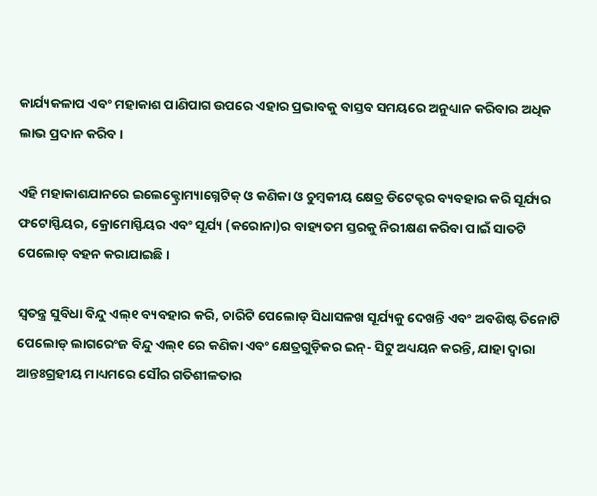କାର୍ଯ୍ୟକଳାପ ଏବଂ ମହାକାଶ ପାଣିପାଗ ଉପରେ ଏହାର ପ୍ରଭାବକୁ ବାସ୍ତବ ସମୟରେ ଅନୁଧ୍ୟାନ କରିବାର ଅଧିକ ଲାଭ ପ୍ରଦାନ କରିବ ।

ଏହି ମହାକାଶଯାନରେ ଇଲେକ୍ଟ୍ରୋମ୍ୟାଗ୍ନେଟିକ୍ ଓ କଣିକା ଓ ଚୁମ୍ବକୀୟ କ୍ଷେତ୍ର ଡିଟେକ୍ଟର ବ୍ୟବହାର କରି ସୂର୍ଯ୍ୟର ଫଟୋସ୍ଫିୟର, କ୍ରୋମୋସ୍ଫିୟର ଏବଂ ସୂର୍ଯ୍ୟ (କରୋନା)ର ବାହ୍ୟତମ ସ୍ତରକୁ ନିରୀକ୍ଷଣ କରିବା ପାଇଁ ସାତଟି ପେଲୋଡ୍ ବହନ କରାଯାଇଛି ।

ସ୍ୱତନ୍ତ୍ର ସୁବିଧା ବିନ୍ଦୁ ଏଲ୍୧ ବ୍ୟବହାର କରି, ଚାରିଟି ପେଲୋଡ୍ ସିଧାସଳଖ ସୂର୍ଯ୍ୟକୁ ଦେଖନ୍ତି ଏବଂ ଅବଶିଷ୍ଟ ତିନୋଟି ପେଲୋଡ୍ ଲାଗରେଂଜ ବିନ୍ଦୁ ଏଲ୍୧ ରେ କଣିକା ଏବଂ କ୍ଷେତ୍ରଗୁଡ଼ିକର ଇନ୍- ସିଟୁ ଅଧ୍ୟୟନ କରନ୍ତି, ଯାହା ଦ୍ୱାରା ଆନ୍ତଃଗ୍ରହୀୟ ମାଧ୍ୟମରେ ସୌର ଗତିଶୀଳତାର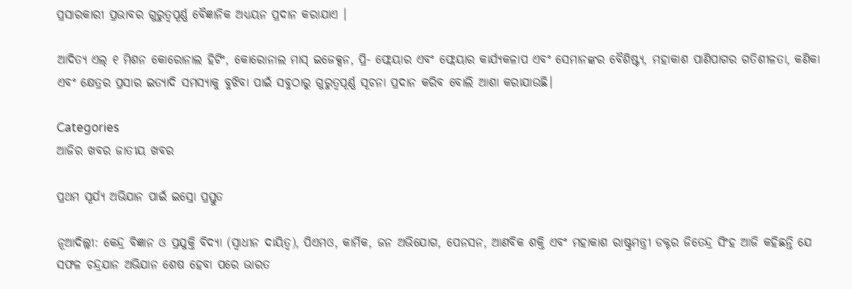ପ୍ରସାରକାରୀ ପ୍ରଭାବର ଗୁରୁତ୍ୱପୂର୍ଣ୍ଣ ବୈଜ୍ଞାନିକ ଅଧ୍ୟୟନ ପ୍ରଦାନ କରାଯାଏ ।

ଆଦିତ୍ୟ ଏଲ୍ ୧ ମିଶନ କୋରୋନାଲ ହିଟିଂ, କୋରୋନାଲ ମାସ୍ ଇଜେକ୍ସନ, ପ୍ରି- ଫ୍ଲେୟାର ଏବଂ ଫ୍ଲେୟାର କାର୍ଯ୍ୟକଳାପ ଏବଂ ସେମାନଙ୍କର ବୈଶିଷ୍ଟ୍ୟ, ମହାକାଶ ପାଣିପାଗର ଗତିଶୀଳତା, କଣିକା ଏବଂ କ୍ଷେତ୍ରର ପ୍ରସାର ଇତ୍ୟାଦି ସମସ୍ୟାକୁ ବୁଝିବା ପାଇଁ ସବୁଠାରୁ ଗୁରୁତ୍ୱପୂର୍ଣ୍ଣ ସୂଚନା ପ୍ରଦାନ କରିବ ବୋଲି ଆଶା କରାଯାଉଛି।

Categories
ଆଜିର ଖବର ଜାତୀୟ ଖବର

ପ୍ରଥମ ସୂର୍ଯ୍ୟ ଅଭିଯାନ ପାଇଁ ଇସ୍ରୋ ପ୍ରସ୍ତୁତ

ନୂଆଦିଲ୍ଲୀ: କେନ୍ଦ୍ର ବିଜ୍ଞାନ ଓ ପ୍ରଯୁକ୍ତି ବିଦ୍ୟା (ସ୍ୱାଧୀନ ଦାୟିତ୍ୱ), ପିଏମଓ, କାର୍ମିକ, ଜନ ଅଭିଯୋଗ, ପେନସନ, ଆଣବିକ ଶକ୍ତି ଏବଂ ମହାକାଶ ରାଷ୍ଟ୍ରମନ୍ତ୍ରୀ ଡକ୍ଟର ଜିତେନ୍ଦ୍ର ସିଂହ ଆଜି କହିଛନ୍ତି ଯେ ସଫଳ ଚନ୍ଦ୍ରଯାନ ଅଭିଯାନ ଶେଷ ହେବା ପରେ ଭାରତ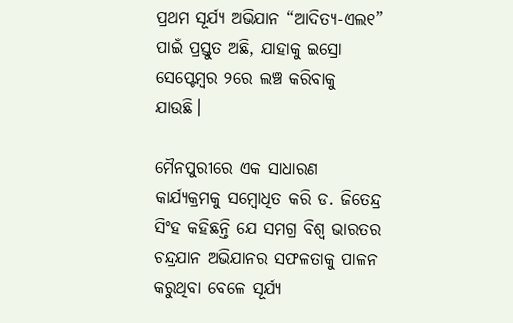ପ୍ରଥମ ସୂର୍ଯ୍ୟ ଅଭିଯାନ “ଆଦିତ୍ୟ-ଏଲ୧” ପାଇଁ ପ୍ରସ୍ତୁତ ଅଛି, ଯାହାକୁ ଇସ୍ରୋ ସେପ୍ଟେମ୍ବର ୨ରେ ଲଞ୍ଚ କରିବାକୁ ଯାଉଛି।

ମୈନପୁରୀରେ ଏକ ସାଧାରଣ କାର୍ଯ୍ୟକ୍ରମକୁ ସମ୍ବୋଧିତ କରି ଡ. ଜିତେନ୍ଦ୍ର ସିଂହ କହିଛନ୍ତି ଯେ ସମଗ୍ର ବିଶ୍ୱ ଭାରତର ଚନ୍ଦ୍ରଯାନ ଅଭିଯାନର ସଫଳତାକୁ ପାଳନ କରୁଥିବା ବେଳେ ସୂର୍ଯ୍ୟ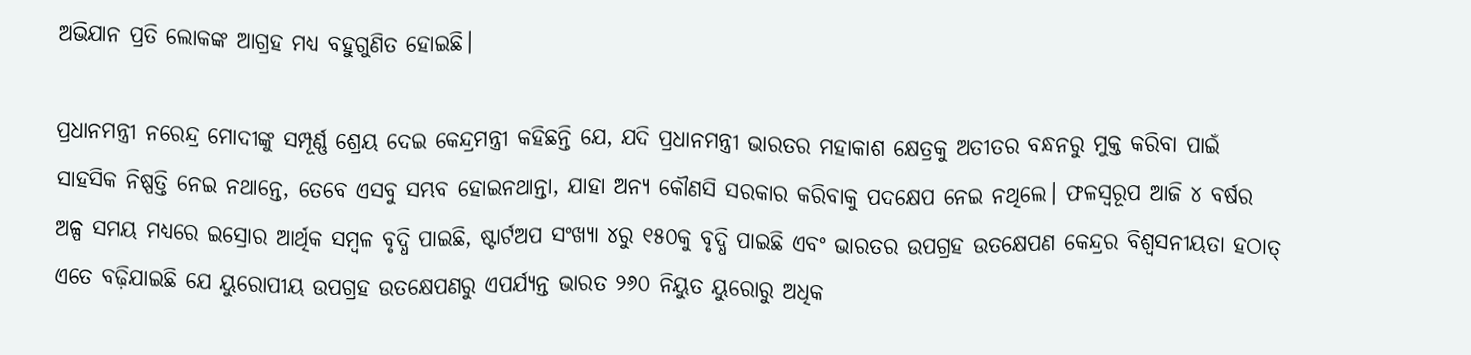ଅଭିଯାନ ପ୍ରତି ଲୋକଙ୍କ ଆଗ୍ରହ ମଧ୍ୟ ବହୁଗୁଣିତ ହୋଇଛି।

ପ୍ରଧାନମନ୍ତ୍ରୀ ନରେନ୍ଦ୍ର ମୋଦୀଙ୍କୁ ସମ୍ପୂର୍ଣ୍ଣ ଶ୍ରେୟ ଦେଇ କେନ୍ଦ୍ରମନ୍ତ୍ରୀ କହିଛନ୍ତି ଯେ, ଯଦି ପ୍ରଧାନମନ୍ତ୍ରୀ ଭାରତର ମହାକାଶ କ୍ଷେତ୍ରକୁ ଅତୀତର ବନ୍ଧନରୁ ମୁକ୍ତ କରିବା ପାଇଁ ସାହସିକ ନିଷ୍ପତ୍ତି ନେଇ ନଥାନ୍ତେ, ତେବେ ଏସବୁ ସମ୍ଭବ ହୋଇନଥାନ୍ତା, ଯାହା ଅନ୍ୟ କୌଣସି ସରକାର କରିବାକୁ ପଦକ୍ଷେପ ନେଇ ନଥିଲେ। ଫଳସ୍ୱରୂପ ଆଜି ୪ ବର୍ଷର ଅଳ୍ପ ସମୟ ମଧ୍ୟରେ ଇସ୍ରୋର ଆର୍ଥିକ ସମ୍ବଳ ବୃଦ୍ଧି ପାଇଛି, ଷ୍ଟାର୍ଟଅପ ସଂଖ୍ୟା ୪ରୁ ୧୫୦କୁ ବୃଦ୍ଧି ପାଇଛି ଏବଂ ଭାରତର ଉପଗ୍ରହ ଉତକ୍ଷେପଣ କେନ୍ଦ୍ରର ବିଶ୍ୱସନୀୟତା ହଠାତ୍ ଏତେ ବଢ଼ିଯାଇଛି ଯେ ୟୁରୋପୀୟ ଉପଗ୍ରହ ଉତକ୍ଷେପଣରୁ ଏପର୍ଯ୍ୟନ୍ତ ଭାରତ ୨୬୦ ନିୟୁତ ୟୁରୋରୁ ଅଧିକ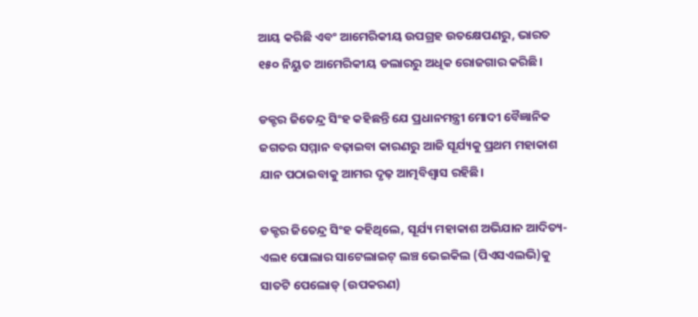ଆୟ କରିଛି ଏବଂ ଆମେରିକୀୟ ଉପଗ୍ରହ ଉତକ୍ଷେପଣରୁ, ଭାରତ ୧୫୦ ନିୟୁତ ଆମେରିକୀୟ ଡଲାରରୁ ଅଧିକ ରୋଜଗାର କରିଛି।

ଡକ୍ଟର ଜିତେନ୍ଦ୍ର ସିଂହ କହିଛନ୍ତି ଯେ ପ୍ରଧାନମନ୍ତ୍ରୀ ମୋଦୀ ବୈଜ୍ଞାନିକ ଜଗତର ସମ୍ମାନ ବଢ଼ାଇବା କାରଣରୁ ଆଜି ସୂର୍ଯ୍ୟକୁ ପ୍ରଥମ ମହାକାଶ ଯାନ ପଠାଇବାକୁ ଆମର ଦୃଢ଼ ଆତ୍ମବିଶ୍ୱାସ ରହିଛି।

ଡକ୍ଟର ଜିତେନ୍ଦ୍ର ସିଂହ କହିଥିଲେ, ସୂର୍ଯ୍ୟ ମହାକାଶ ଅଭିଯାନ ଆଦିତ୍ୟ-ଏଲ୧ ପୋଲାର ସାଟେଲାଇଟ୍ ଲଞ୍ଚ ଭେଇକିଲ (ପିଏସଏଲଭି)କୁ ସାତଟି ପେଲୋଡ୍ (ଉପକରଣ)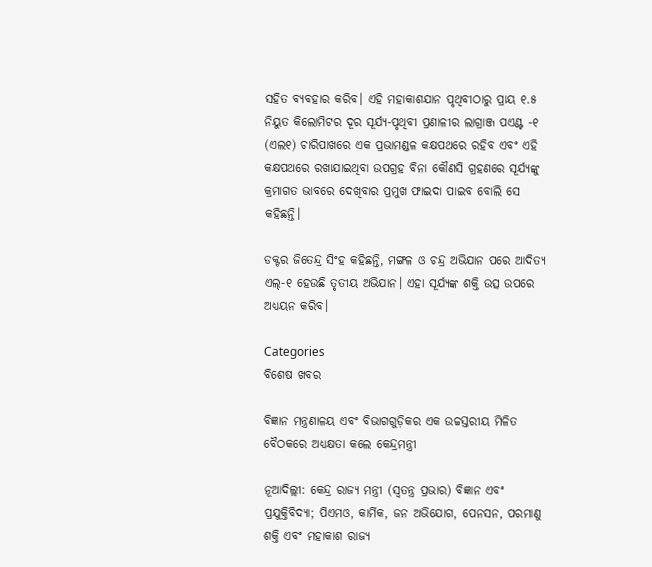ସହିତ ବ୍ୟବହାର କରିବ। ଏହି ମହାକାଶଯାନ ପୃଥିବୀଠାରୁ ପ୍ରାୟ ୧.୫ ନିୟୁତ କିଲୋମିଟର ଦୂର ସୂର୍ଯ୍ୟ-ପୃଥିବୀ ପ୍ରଣାଳୀର ଲାଗ୍ରାଞ୍ଜ ପଏଣ୍ଟ -୧ (ଏଲ୧) ଚାରିପାଖରେ ଏକ ପ୍ରଭାମଣ୍ଡଳ କକ୍ଷପଥରେ ରହିବ ଏବଂ ଏହି କକ୍ଷପଥରେ ରଖାଯାଇଥିବା ଉପଗ୍ରହ ବିନା କୌଣସି ଗ୍ରହଣରେ ସୂର୍ଯ୍ୟଙ୍କୁ କ୍ରମାଗତ ଭାବରେ ଦେଖିବାର ପ୍ରମୁଖ ଫାଇଦା ପାଇବ ବୋଲି ସେ କହିଛନ୍ତି।

ଡକ୍ଟର ଜିତେନ୍ଦ୍ର ସିଂହ କହିଛନ୍ତି, ମଙ୍ଗଳ ଓ ଚନ୍ଦ୍ର ଅଭିଯାନ ପରେ ଆଦିତ୍ୟ ଏଲ୍-୧ ହେଉଛି ତୃତୀୟ ଅଭିଯାନ। ଏହା ସୂର୍ଯ୍ୟଙ୍କ ଶକ୍ତି ଉତ୍ସ ଉପରେ ଅଧ୍ୟୟନ କରିବ।

Categories
ବିଶେଷ ଖବର

ବିଜ୍ଞାନ ମନ୍ତ୍ରଣାଳୟ ଏବଂ ବିଭାଗଗୁଡ଼ିକର ଏକ ଉଚ୍ଚସ୍ତରୀୟ ମିଳିତ ବୈଠକରେ ଅଧ୍ୟକ୍ଷତା କଲେ କେନ୍ଦ୍ରମନ୍ତ୍ରୀ

ନୂଆଦିଲ୍ଲୀ: କେନ୍ଦ୍ର ରାଜ୍ୟ ମନ୍ତ୍ରୀ (ସ୍ୱତନ୍ତ୍ର ପ୍ରଭାର) ବିଜ୍ଞାନ ଏବଂ ପ୍ରଯୁକ୍ତିବିଦ୍ୟା; ପିଏମଓ, କାର୍ମିକ, ଜନ ଅଭିଯୋଗ, ପେନସନ, ପରମାଣୁ ଶକ୍ତି ଏବଂ ମହାକାଶ ରାଜ୍ୟ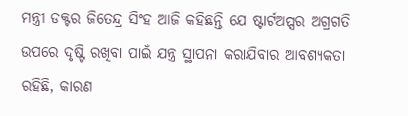ମନ୍ତ୍ରୀ ଡକ୍ଟର ଜିତେନ୍ଦ୍ର ସିଂହ ଆଜି କହିଛନ୍ତି ଯେ ଷ୍ଟାର୍ଟଅପ୍ସର ଅଗ୍ରଗତି ଉପରେ ଦୃଷ୍ଟି ରଖିବା ପାଇଁ ଯନ୍ତ୍ର ସ୍ଥାପନା କରାଯିବାର ଆବଶ୍ୟକତା ରହିଛି, କାରଣ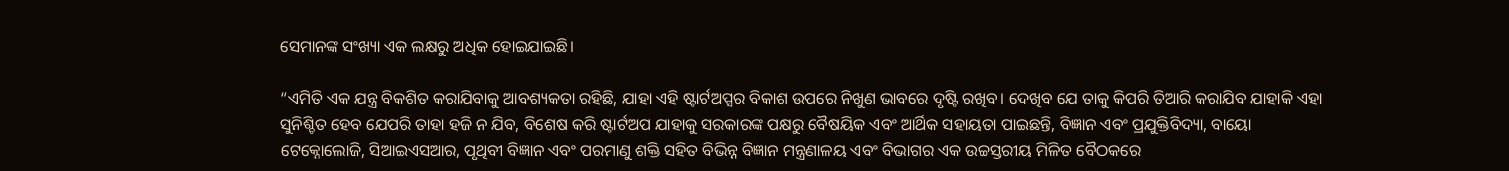ସେମାନଙ୍କ ସଂଖ୍ୟା ଏକ ଲକ୍ଷରୁ ଅଧିକ ହୋଇଯାଇଛି।

“ଏମିତି ଏକ ଯନ୍ତ୍ର ବିକଶିତ କରାଯିବାକୁ ଆବଶ୍ୟକତା ରହିଛି, ଯାହା ଏହି ଷ୍ଟାର୍ଟଅପ୍ସର ବିକାଶ ଉପରେ ନିଖୁଣ ଭାବରେ ଦୃଷ୍ଟି ରଖିବ। ଦେଖିବ ଯେ ତାକୁ କିପରି ତିଆରି କରାଯିବ ଯାହାକି ଏହା ସୁନିଶ୍ଚିତ ହେବ ଯେପରି ତାହା ହଜି ନ ଯିବ, ବିଶେଷ କରି ଷ୍ଟାର୍ଟଅପ ଯାହାକୁ ସରକାରଙ୍କ ପକ୍ଷରୁ ବୈଷୟିକ ଏବଂ ଆର୍ଥିକ ସହାୟତା ପାଇଛନ୍ତି, ବିଜ୍ଞାନ ଏବଂ ପ୍ରଯୁକ୍ତିବିଦ୍ୟା, ବାୟୋ ଟେକ୍ନୋଲୋଜି, ସିଆଇଏସଆର, ପୃଥିବୀ ବିଜ୍ଞାନ ଏବଂ ପରମାଣୁ ଶକ୍ତି ସହିତ ବିଭିନ୍ନ ବିଜ୍ଞାନ ମନ୍ତ୍ରଣାଳୟ ଏବଂ ବିଭାଗର ଏକ ଉଚ୍ଚସ୍ତରୀୟ ମିଳିତ ବୈଠକରେ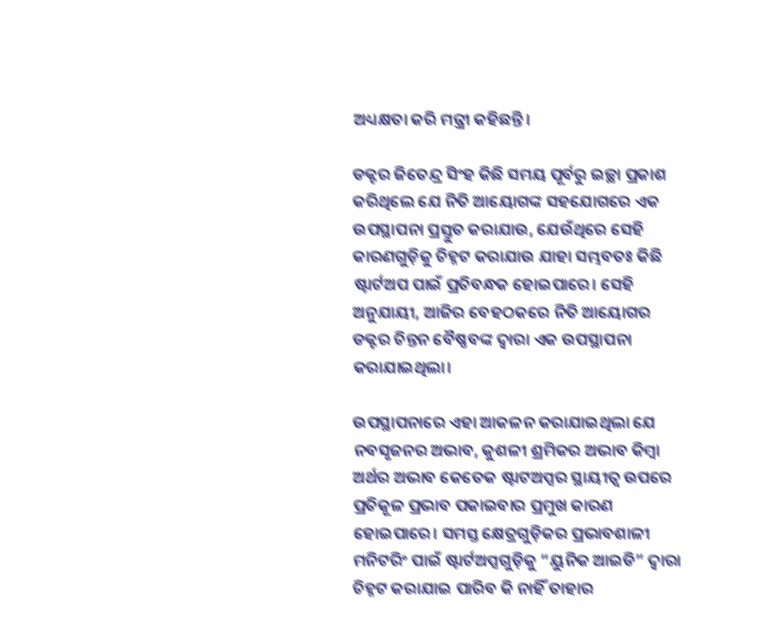ଅଧ୍ୟକ୍ଷତା କରି ମନ୍ତ୍ରୀ କହିଛନ୍ତି।

ଡକ୍ଟର ଜିତେନ୍ଦ୍ର ସିଂହ କିଛି ସମୟ ପୂର୍ବରୁ ଇଚ୍ଛା ପ୍ରକାଶ କରିଥିଲେ ଯେ ନିତି ଆୟୋଗଙ୍କ ସହଯୋଗରେ ଏକ ଉପସ୍ଥାପନା ପ୍ରସ୍ତୁତ କରାଯାଉ, ଯେଉଁଥିରେ ସେହି କାରଣଗୁଡ଼ିକୁ ଚିହ୍ନଟ କରାଯାଉ ଯାହା ସମ୍ଭବତଃ କିଛି ଷ୍ଟାର୍ଟଅପ ପାଇଁ ପ୍ରତିବନ୍ଧକ ହୋଇପାରେ। ସେହି ଅନୁଯାୟୀ, ଆଜିର ବେହଠକରେ ନିତି ଆୟୋଗର ଡକ୍ଟର ଚିନ୍ତନ ବୈଷ୍ଣବଙ୍କ ଦ୍ୱାରା ଏକ ଉପସ୍ଥାପନା କରାଯାଇଥିଲା।

ଉପସ୍ଥାପନାରେ ଏହା ଆକଳନ କରାଯାଇଥିଲା ଯେ ନବସୃଜନର ଅଭାବ, କୁଶଳୀ ଶ୍ରମିକର ଅଭାବ କିମ୍ବା ଅର୍ଥର ଅଭାବ କେତେକ ଷ୍ଟାଟଅପ୍ସର ସ୍ଥାୟୀତ୍ୱ ଉପରେ ପ୍ରତିକୂଳ ପ୍ରଭାବ ପକାଇବାର ପ୍ରମୁଖ କାରଣ ହୋଇପାରେ। ସମସ୍ତ କ୍ଷେତ୍ରଗୁଡ଼ିକର ପ୍ରଭାବଶାଳୀ ମନିଟରିଂ ପାଇଁ ଷ୍ଟାର୍ଟଅପ୍ସଗୁଡ଼ିକୁ “ୟୁନିକ ଆଇଡି” ଦ୍ୱାରା ଚିହ୍ନଟ କରାଯାଇ ପାରିବ କି ନାହିଁ ତାହାର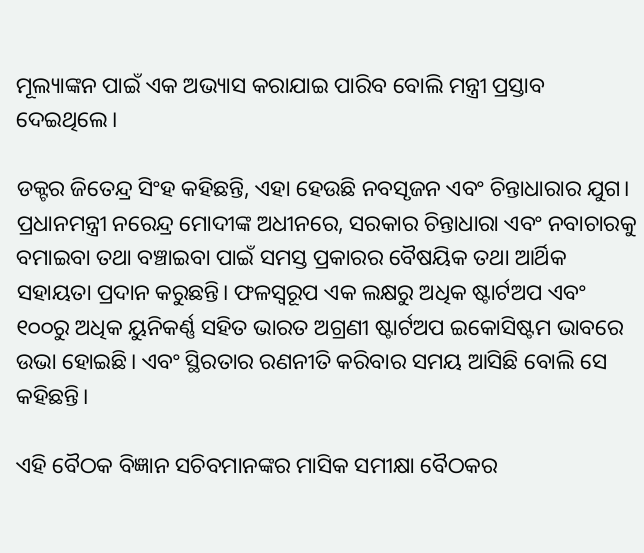ମୂଲ୍ୟାଙ୍କନ ପାଇଁ ଏକ ଅଭ୍ୟାସ କରାଯାଇ ପାରିବ ବୋଲି ମନ୍ତ୍ରୀ ପ୍ରସ୍ତାବ ଦେଇଥିଲେ।

ଡକ୍ଟର ଜିତେନ୍ଦ୍ର ସିଂହ କହିଛନ୍ତି, ଏହା ହେଉଛି ନବସୃଜନ ଏବଂ ଚିନ୍ତାଧାରାର ଯୁଗ। ପ୍ରଧାନମନ୍ତ୍ରୀ ନରେନ୍ଦ୍ର ମୋଦୀଙ୍କ ଅଧୀନରେ, ସରକାର ଚିନ୍ତାଧାରା ଏବଂ ନବାଚାରକୁ ବମାଇବା ତଥା ବଞ୍ଚାଇବା ପାଇଁ ସମସ୍ତ ପ୍ରକାରର ବୈଷୟିକ ତଥା ଆର୍ଥିକ ସହାୟତା ପ୍ରଦାନ କରୁଛନ୍ତି। ଫଳସ୍ୱରୂପ ଏକ ଲକ୍ଷରୁ ଅଧିକ ଷ୍ଟାର୍ଟଅପ ଏବଂ ୧୦୦ରୁ ଅଧିକ ୟୁନିକର୍ଣ୍ଣ ସହିତ ଭାରତ ଅଗ୍ରଣୀ ଷ୍ଟାର୍ଟଅପ ଇକୋସିଷ୍ଟମ ଭାବରେ ଉଭା ହୋଇଛି। ଏବଂ ସ୍ଥିରତାର ରଣନୀତି କରିବାର ସମୟ ଆସିଛି ବୋଲି ସେ କହିଛନ୍ତି।

ଏହି ବୈଠକ ବିଜ୍ଞାନ ସଚିବମାନଙ୍କର ମାସିକ ସମୀକ୍ଷା ବୈଠକର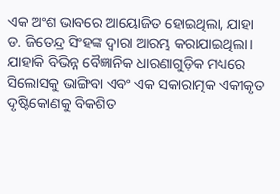ଏକ ଅଂଶ ଭାବରେ ଆୟୋଜିତ ହୋଇଥିଲା, ଯାହା ଡ. ଜିତେନ୍ଦ୍ର ସିଂହଙ୍କ ଦ୍ୱାରା ଆରମ୍ଭ କରାଯାଇଥିଲା। ଯାହାକି ବିଭିନ୍ନ ବୈଜ୍ଞାନିକ ଧାରଣାଗୁଡ଼ିକ ମଧ୍ୟରେ ସିଲୋସକୁ ଭାଙ୍ଗିବା ଏବଂ ଏକ ସକାରାତ୍ମକ ଏକୀକୃତ ଦୃଷ୍ଟିକୋଣକୁ ବିକଶିତ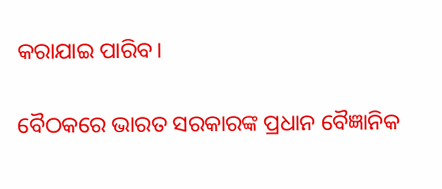କରାଯାଇ ପାରିବ।

ବୈଠକରେ ଭାରତ ସରକାରଙ୍କ ପ୍ରଧାନ ବୈଜ୍ଞାନିକ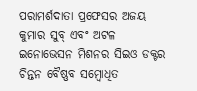ପରାମର୍ଶଦାତା ପ୍ରଫେସର ଅଜୟ କୁମାର ସୁବ୍ ଏବଂ ଅଟଳ ଇନୋଭେସନ ମିଶନର ସିଇଓ ଡକ୍ଟର ଚିନ୍ତନ ବୈଷ୍ଣବ ସମ୍ବୋଧିତ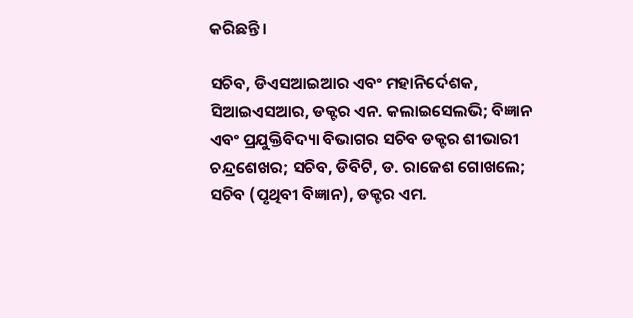କରିଛନ୍ତି।

ସଚିବ, ଡିଏସଆଇଆର ଏବଂ ମହାନିର୍ଦେଶକ, ସିଆଇଏସଆର, ଡକ୍ଟର ଏନ. କଲାଇସେଲଭି; ବିଜ୍ଞାନ ଏବଂ ପ୍ରଯୁକ୍ତିବିଦ୍ୟା ବିଭାଗର ସଚିବ ଡକ୍ଟର ଶୀଭାରୀ ଚନ୍ଦ୍ରଶେଖର; ସଚିବ, ଡିବିଟି, ଡ. ରାଜେଶ ଗୋଖଲେ; ସଚିବ (ପୃଥିବୀ ବିଜ୍ଞାନ), ଡକ୍ଟର ଏମ.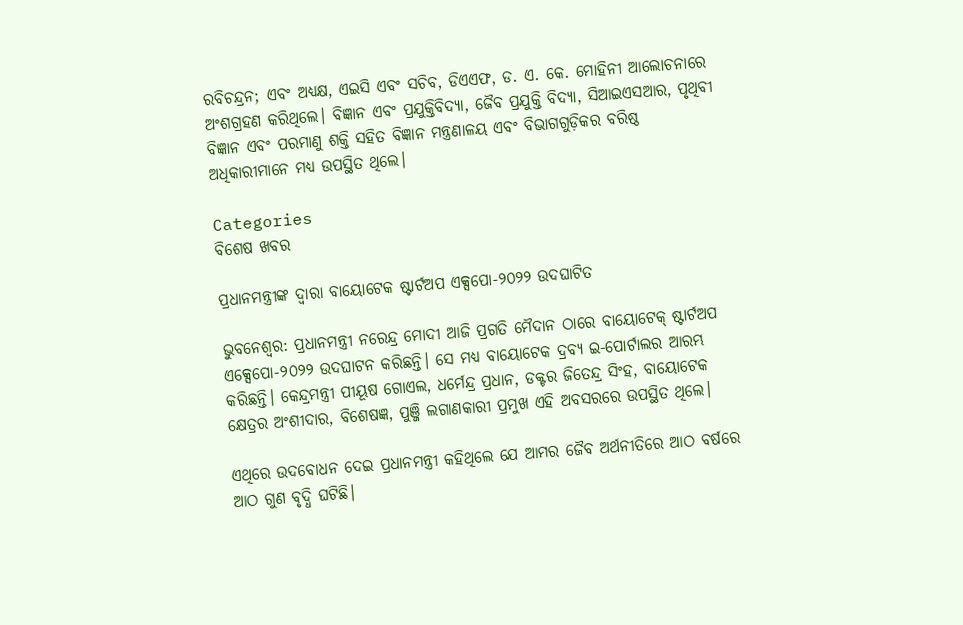ରବିଚନ୍ଦ୍ରନ; ଏବଂ ଅଧ୍ୟକ୍ଷ, ଏଇସି ଏବଂ ସଚିବ, ଡିଏଏଫ, ଡ. ଏ. କେ. ମୋହିନୀ ଆଲୋଚନାରେ ଅଂଶଗ୍ରହଣ କରିଥିଲେ। ବିଜ୍ଞାନ ଏବଂ ପ୍ରଯୁକ୍ତିବିଦ୍ୟା, ଜୈବ ପ୍ରଯୁକ୍ତି ବିଦ୍ୟା, ସିଆଇଏସଆର, ପୃଥିବୀ ବିଜ୍ଞାନ ଏବଂ ପରମାଣୁ ଶକ୍ତି ସହିତ ବିଜ୍ଞାନ ମନ୍ତ୍ରଣାଳୟ ଏବଂ ବିଭାଗଗୁଡ଼ିକର ବରିଷ୍ଠ ଅଧିକାରୀମାନେ ମଧ୍ୟ ଉପସ୍ଥିତ ଥିଲେ।

Categories
ବିଶେଷ ଖବର

ପ୍ରଧାନମନ୍ତ୍ରୀଙ୍କ ଦ୍ୱାରା ବାୟୋଟେକ ଷ୍ଟାର୍ଟଅପ ଏକ୍ସପୋ-୨୦୨୨ ଉଦଘାଟିତ

ଭୁବନେଶ୍ୱର: ପ୍ରଧାନମନ୍ତ୍ରୀ ନରେନ୍ଦ୍ର ମୋଦୀ ଆଜି ପ୍ରଗତି ମୈଦାନ ଠାରେ ବାୟୋଟେକ୍ ଷ୍ଟାର୍ଟଅପ ଏକ୍ସେପୋ-୨୦୨୨ ଉଦଘାଟନ କରିଛନ୍ତି। ସେ ମଧ୍ୟ ବାୟୋଟେକ ଦ୍ରବ୍ୟ ଇ-ପୋର୍ଟାଲର ଆରମ୍ଭ କରିଛନ୍ତି। କେନ୍ଦ୍ରମନ୍ତ୍ରୀ ପୀୟୂଷ ଗୋଏଲ, ଧର୍ମେନ୍ଦ୍ର ପ୍ରଧାନ, ଡକ୍ଟର ଜିତେନ୍ଦ୍ର ସିଂହ, ବାୟୋଟେକ କ୍ଷେତ୍ରର ଅଂଶୀଦାର, ବିଶେଷଜ୍ଞ, ପୁଞ୍ଜି ଲଗାଣକାରୀ ପ୍ରମୁଖ ଏହି ଅବସରରେ ଉପସ୍ଥିତ ଥିଲେ।

ଏଥିରେ ଉଦବୋଧନ ଦେଇ ପ୍ରଧାନମନ୍ତ୍ରୀ କହିଥିଲେ ଯେ ଆମର ଜୈବ ଅର୍ଥନୀତିରେ ଆଠ ବର୍ଷରେ ଆଠ ଗୁଣ ବୃଦ୍ଧି ଘଟିଛି।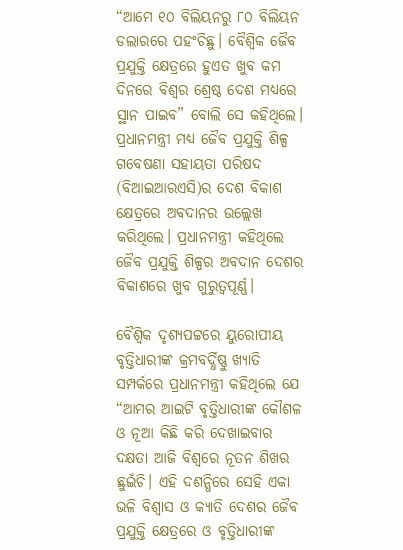“ଆମେ ୧୦ ବିଲିୟନରୁ ୮୦ ବିଲିୟନ ଡଲାରରେ ପହଂଚିଛୁ। ବୈଶ୍ୱିକ ଜୈବ ପ୍ରଯୁକ୍ତି କ୍ଷେତ୍ରରେ ହୁଏତ ଖୁବ କମ ଦିନରେ ବିଶ୍ୱର ଶ୍ରେଷ୍ଠ ଦେଶ ମଧ୍ୟରେ ସ୍ଥାନ ପାଇବ” ବୋଲି ସେ କହିଥିଲେ। ପ୍ରଧାନମନ୍ତ୍ରୀ ମଧ୍ୟ ଜୈବ ପ୍ରଯୁକ୍ତି ଶିଳ୍ପ ଗବେଷଣା ସହାୟତା ପରିଷଦ (ବିଆଇଆରଏସି)ର ଦେଶ ବିକାଶ କ୍ଷେତ୍ରରେ ଅବଦାନର ଉଲ୍ଲେଖ କରିଥିଲେ। ପ୍ରଧାନମନ୍ତ୍ରୀ କହିଥିଲେ ଜୈବ ପ୍ରଯୁକ୍ତି ଶିଳ୍ପର ଅବଦାନ ଦେଶର ବିକାଶରେ ଖୁବ ଗୁରୁତ୍ୱପୂର୍ଣ୍ଣ।

ବୈଶ୍ୱିକ ଦୃଶ୍ୟପଟ୍ଟରେ ୟୁରୋପୀୟ ବୃତ୍ତିଧାରୀଙ୍କ କ୍ରମବର୍ଦ୍ଧିଷ୍ଣୁ ଖ୍ୟାତି ସମ୍ପର୍କରେ ପ୍ରଧାନମନ୍ତ୍ରୀ କହିଥିଲେ ଯେ “ଆମର ଆଇଟି ବୃତ୍ତିଧାରୀଙ୍କ କୌଶଳ ଓ ନୂଆ କିଛି କରି ଦେଖାଇବାର ଦକ୍ଷତା ଆଜି ବିଶ୍ୱରେ ନୂତନ ଶିଖର ଛୁଇଁଚି। ଏହି ଦଶନ୍ଧିରେ ସେହି ଏକା ଭଳି ବିଶ୍ୱାସ ଓ କ୍ୟାତି ଦେଶର ଜୈବ ପ୍ରଯୁକ୍ତି କ୍ଷେତ୍ରରେ ଓ ବୃତ୍ତିଧାରୀଙ୍କ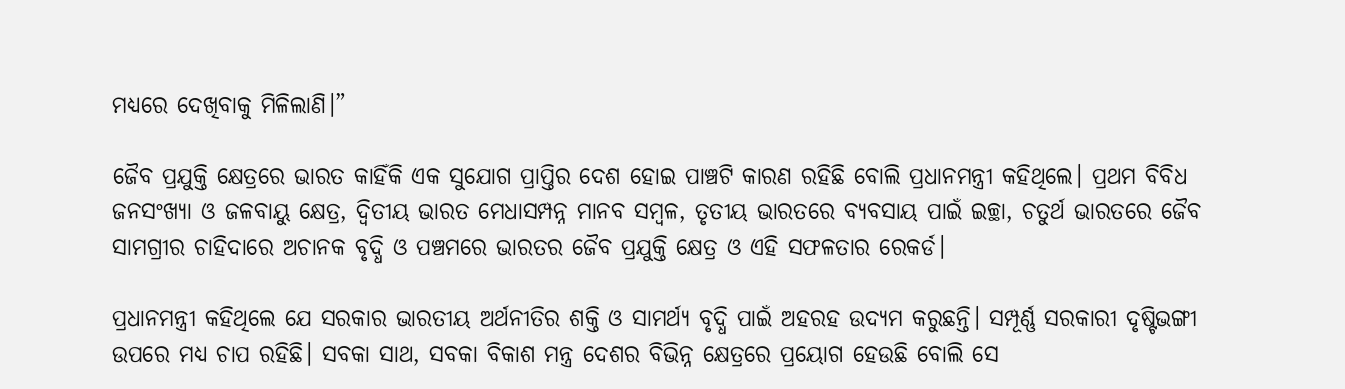ମଧ୍ୟରେ ଦେଖିବାକୁ ମିଳିଲାଣି।”

ଜୈବ ପ୍ରଯୁକ୍ତି କ୍ଷେତ୍ରରେ ଭାରତ କାହିଁକି ଏକ ସୁଯୋଗ ପ୍ରାପ୍ତିର ଦେଶ ହୋଇ ପାଞ୍ଚଟି କାରଣ ରହିଛି ବୋଲି ପ୍ରଧାନମନ୍ତ୍ରୀ କହିଥିଲେ। ପ୍ରଥମ ବିବିଧ ଜନସଂଖ୍ୟା ଓ ଜଳବାୟୁ କ୍ଷେତ୍ର, ଦ୍ୱିତୀୟ ଭାରତ ମେଧାସମ୍ପନ୍ନ ମାନବ ସମ୍ବଳ, ତୃତୀୟ ଭାରତରେ ବ୍ୟବସାୟ ପାଇଁ ଇଚ୍ଛା, ଚତୁର୍ଥ ଭାରତରେ ଜୈବ ସାମଗ୍ରୀର ଚାହିଦାରେ ଅଚାନକ ବୃଦ୍ଧି ଓ ପଞ୍ଚମରେ ଭାରତର ଜୈବ ପ୍ରଯୁକ୍ତି କ୍ଷେତ୍ର ଓ ଏହି ସଫଳତାର ରେକର୍ଡ।

ପ୍ରଧାନମନ୍ତ୍ରୀ କହିଥିଲେ ଯେ ସରକାର ଭାରତୀୟ ଅର୍ଥନୀତିର ଶକ୍ତି ଓ ସାମର୍ଥ୍ୟ ବୃଦ୍ଧି ପାଇଁ ଅହରହ ଉଦ୍ୟମ କରୁଛନ୍ତି। ସମ୍ପୂର୍ଣ୍ଣ ସରକାରୀ ଦୃଷ୍ଟିଭଙ୍ଗୀ ଉପରେ ମଧ୍ୟ ଚାପ ରହିଛି। ସବକା ସାଥ, ସବକା ବିକାଶ ମନ୍ତ୍ର ଦେଶର ବିଭିନ୍ନ କ୍ଷେତ୍ରରେ ପ୍ରୟୋଗ ହେଉଛି ବୋଲି ସେ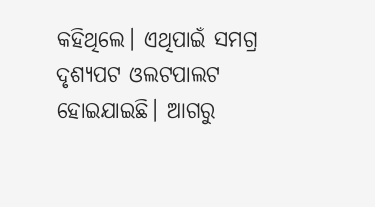କହିଥିଲେ। ଏଥିପାଇଁ ସମଗ୍ର ଦୃଶ୍ୟପଟ ଓଲଟପାଲଟ ହୋଇଯାଇଛି। ଆଗରୁ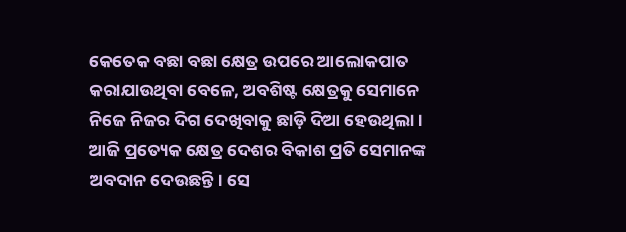କେତେକ ବଛା ବଛା କ୍ଷେତ୍ର ଉପରେ ଆଲୋକପାତ କରାଯାଉଥିବା ବେଳେ, ଅବଶିଷ୍ଟ କ୍ଷେତ୍ରକୁ ସେମାନେ ନିଜେ ନିଜର ଦିଗ ଦେଖିବାକୁ ଛାଡ଼ି ଦିଆ ହେଉଥିଲା। ଆଜି ପ୍ରତ୍ୟେକ କ୍ଷେତ୍ର ଦେଶର ବିକାଶ ପ୍ରତି ସେମାନଙ୍କ ଅବଦାନ ଦେଉଛନ୍ତି। ସେ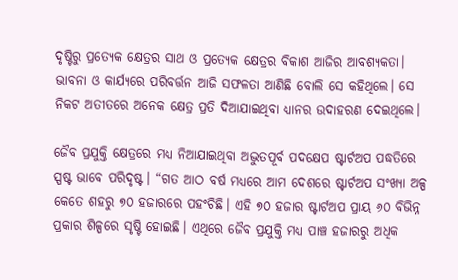ଦୃଷ୍ଟିରୁ ପ୍ରତ୍ୟେକ କ୍ଷେତ୍ରର ସାଥ ଓ ପ୍ରତ୍ୟେକ କ୍ଷେତ୍ରର ବିକାଶ ଆଜିର ଆବଶ୍ୟକତା। ଭାବନା ଓ କାର୍ଯ୍ୟରେ ପରିବର୍ତ୍ତନ ଆଜି ସଫଳତା ଆଣିଛି ବୋଲି ସେ କହିଥିଲେ। ସେ ନିକଟ ଅତୀତରେ ଅନେକ କ୍ଷେତ୍ର ପ୍ରତି ଦିଆଯାଇଥିବା ଧ୍ୟାନର ଉଦାହରଣ ଦେଇଥିଲେ।

ଜୈବ ପ୍ରଯୁକ୍ତି କ୍ଷେତ୍ରରେ ମଧ୍ୟ ନିଆଯାଇଥିବା ଅଦ୍ଭୁତପୂର୍ବ ପଦକ୍ଷେପ ଷ୍ଟାର୍ଟଅପ ପଦ୍ଧତିରେ ସ୍ପଷ୍ଟ ଭାବେ ପରିଦୃଷ୍ଟ। “ଗତ ଆଠ ବର୍ଷ ମଧ୍ୟରେ ଆମ ଦେଶରେ ଷ୍ଟାର୍ଟଅପ ସଂଖ୍ୟା ଅଳ୍ପ କେତେ ଶହରୁ ୭୦ ହଜାରରେ ପହଂଚିଛି। ଏହି ୭୦ ହଜାର ଷ୍ଟାର୍ଟଅପ ପ୍ରାୟ ୬୦ ବିଭିନ୍ନ ପ୍ରକାର ଶିଳ୍ପରେ ସୃଷ୍ଟି ହୋଇଛି। ଏଥିରେ ଜୈବ ପ୍ରଯୁକ୍ତି ମଧ୍ୟ ପାଞ୍ଚ ହଜାରରୁ ଅଧିକ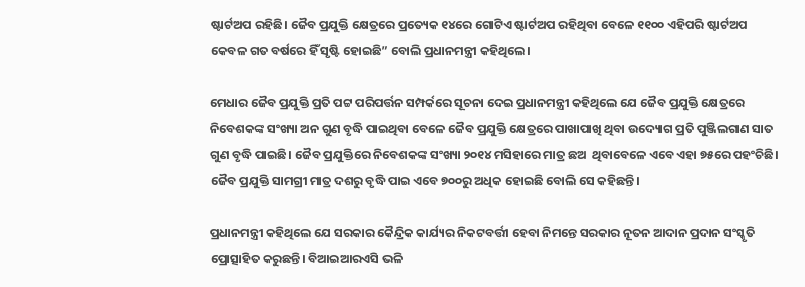ଷ୍ଟାର୍ଟଅପ ରହିଛି। ଜୈବ ପ୍ରଯୁକ୍ତି କ୍ଷେତ୍ରରେ ପ୍ରତ୍ୟେକ ୧୪ରେ ଗୋଟିଏ ଷ୍ଟାର୍ଟଅପ ରହିଥିବା ବେଳେ ୧୧୦୦ ଏହିପରି ଷ୍ଟାର୍ଟଅପ କେବଳ ଗତ ବର୍ଷରେ ହିଁ ସୃଷ୍ଟି ହୋଇଛି” ବୋଲି ପ୍ରଧାନମନ୍ତ୍ରୀ କହିଥିଲେ।

ମେଧାର ଜୈବ ପ୍ରଯୁକ୍ତି ପ୍ରତି ପଟ୍ଟ ପରିପର୍ତ୍ତନ ସମ୍ପର୍କରେ ସୂଚନା ଦେଇ ପ୍ରଧାନମନ୍ତ୍ରୀ କହିଥିଲେ ଯେ ଜୈବ ପ୍ରଯୁକ୍ତି କ୍ଷେତ୍ରରେ ନିବେଶକଙ୍କ ସଂଖ୍ୟା ଅନ ଗୁଣ ବୃଦ୍ଧି ପାଇଥିବା ବେଳେ ଜୈବ ପ୍ରଯୁକ୍ତି କ୍ଷେତ୍ରରେ ପାଖାପାଖି ଥିବା ଉଦ୍ୟୋଗ ପ୍ରତି ପୁଞ୍ଜିଲଗାଣ ସାତ ଗୁଣ ବୃଦ୍ଧି ପାଇଛି। ଜୈବ ପ୍ରଯୁକ୍ତିରେ ନିବେଶକଙ୍କ ସଂଖ୍ୟା ୨୦୧୪ ମସିହାରେ ମାତ୍ର ଛଅ  ଥିବାବେଳେ ଏବେ ଏହା ୭୫ରେ ପହଂଚିଛି। ଜୈବ ପ୍ରଯୁକ୍ତି ସାମଗ୍ରୀ ମାତ୍ର ଦଶରୁ ବୃଦ୍ଧି ପାଇ ଏବେ ୭୦୦ରୁ ଅଧିକ ହୋଇଛି ବୋଲି ସେ କହିଛନ୍ତି।

ପ୍ରଧାନମନ୍ତ୍ରୀ କହିଥିଲେ ଯେ ସରକାର କୈନ୍ଦ୍ରିକ କାର୍ଯ୍ୟର ନିକଟବର୍ତ୍ତୀ ହେବା ନିମନ୍ତେ ସରକାର ନୂତନ ଆଦାନ ପ୍ରଦାନ ସଂସ୍କୃତି ପ୍ରୋତ୍ସାହିତ କରୁଛନ୍ତି। ବିଆଇଆରଏସି ଭଳି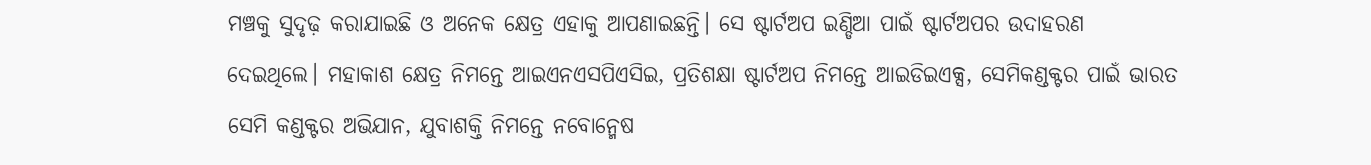ମଞ୍ଚକୁ ସୁଦୃଢ଼ କରାଯାଇଛି ଓ ଅନେକ କ୍ଷେତ୍ର ଏହାକୁ ଆପଣାଇଛନ୍ତି। ସେ ଷ୍ଟାର୍ଟଅପ ଇଣ୍ଡିଆ ପାଇଁ ଷ୍ଟାର୍ଟଅପର ଉଦାହରଣ ଦେଇଥିଲେ। ମହାକାଶ କ୍ଷେତ୍ର ନିମନ୍ତେ ଆଇଏନଏସପିଏସିଇ, ପ୍ରତିଶକ୍ଷା ଷ୍ଟାର୍ଟଅପ ନିମନ୍ତେ ଆଇଡିଇଏକ୍ସ, ସେମିକଣ୍ଡକ୍ଟର ପାଇଁ ଭାରତ ସେମି କଣ୍ଡକ୍ଟର ଅଭିଯାନ, ଯୁବାଶକ୍ତି ନିମନ୍ତେ ନବୋନ୍ମେଷ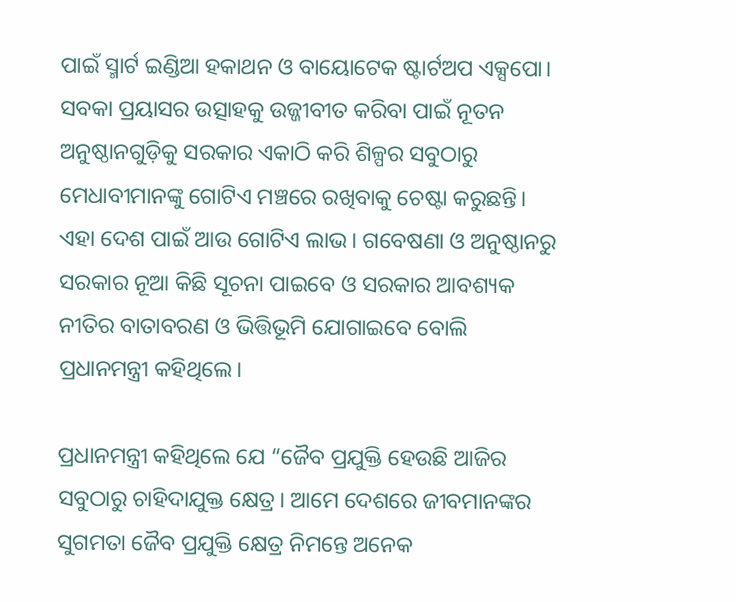ପାଇଁ ସ୍ମାର୍ଟ ଇଣ୍ଡିଆ ହକାଥନ ଓ ବାୟୋଟେକ ଷ୍ଟାର୍ଟଅପ ଏକ୍ସପୋ। ସବକା ପ୍ରୟାସର ଉତ୍ସାହକୁ ଉଜ୍ଜୀବୀତ କରିବା ପାଇଁ ନୂତନ ଅନୁଷ୍ଠାନଗୁଡ଼ିକୁ ସରକାର ଏକାଠି କରି ଶିଳ୍ପର ସବୁଠାରୁ ମେଧାବୀମାନଙ୍କୁ ଗୋଟିଏ ମଞ୍ଚରେ ରଖିବାକୁ ଚେଷ୍ଟା କରୁଛନ୍ତି। ଏହା ଦେଶ ପାଇଁ ଆଉ ଗୋଟିଏ ଲାଭ। ଗବେଷଣା ଓ ଅନୁଷ୍ଠାନରୁ ସରକାର ନୂଆ କିଛି ସୂଚନା ପାଇବେ ଓ ସରକାର ଆବଶ୍ୟକ ନୀତିର ବାତାବରଣ ଓ ଭିତ୍ତିଭୂମି ଯୋଗାଇବେ ବୋଲି ପ୍ରଧାନମନ୍ତ୍ରୀ କହିଥିଲେ।

ପ୍ରଧାନମନ୍ତ୍ରୀ କହିଥିଲେ ଯେ “ଜୈବ ପ୍ରଯୁକ୍ତି ହେଉଛି ଆଜିର ସବୁଠାରୁ ଚାହିଦାଯୁକ୍ତ କ୍ଷେତ୍ର। ଆମେ ଦେଶରେ ଜୀବମାନଙ୍କର ସୁଗମତା ଜୈବ ପ୍ରଯୁକ୍ତି କ୍ଷେତ୍ର ନିମନ୍ତେ ଅନେକ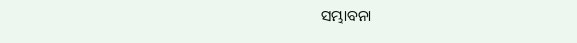ସମ୍ଭାବନା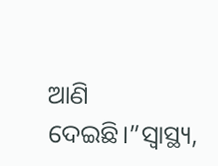ଆଣି ଦେଇଛି।”ସ୍ୱାସ୍ଥ୍ୟ,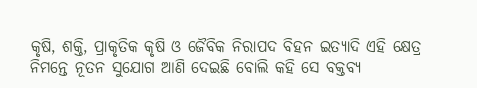କୃଷି, ଶକ୍ତି, ପ୍ରାକୃତିକ କୃଷି ଓ ଜୈବିକ ନିରାପଦ ବିହନ ଇତ୍ୟାଦି ଏହି କ୍ଷେତ୍ର ନିମନ୍ତେ ନୂତନ ସୁଯୋଗ ଆଣି ଦେଇଛି ବୋଲି କହି ସେ ବକ୍ତବ୍ୟ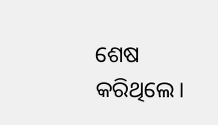ଶେଷ କରିଥିଲେ।